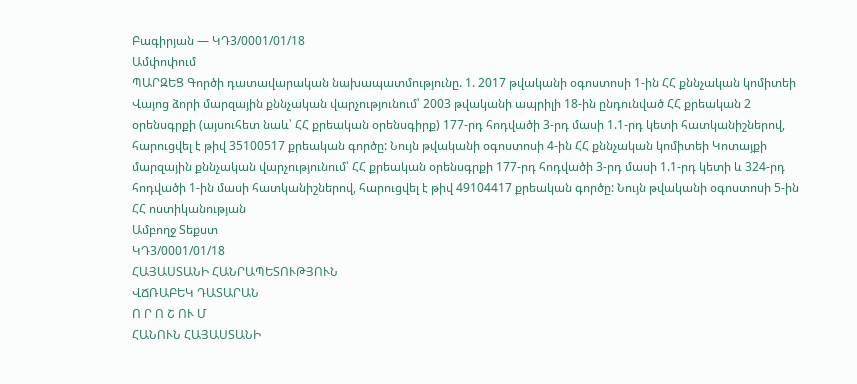Բագիրյան — ԿԴ3/0001/01/18
Ամփոփում
ՊԱՐԶԵՑ Գործի դատավարական նախապատմությունը. 1. 2017 թվականի օգոստոսի 1-ին ՀՀ քննչական կոմիտեի Վայոց ձորի մարզային քննչական վարչությունում՝ 2003 թվականի ապրիլի 18-ին ընդունված ՀՀ քրեական 2 օրենսգրքի (այսուհետ նաև՝ ՀՀ քրեական օրենսգիրք) 177-րդ հոդվածի 3-րդ մասի 1.1-րդ կետի հատկանիշներով, հարուցվել է թիվ 35100517 քրեական գործը: Նույն թվականի օգոստոսի 4-ին ՀՀ քննչական կոմիտեի Կոտայքի մարզային քննչական վարչությունում՝ ՀՀ քրեական օրենսգրքի 177-րդ հոդվածի 3-րդ մասի 1.1-րդ կետի և 324-րդ հոդվածի 1-ին մասի հատկանիշներով, հարուցվել է թիվ 49104417 քրեական գործը: Նույն թվականի օգոստոսի 5-ին ՀՀ ոստիկանության
Ամբողջ Տեքստ
ԿԴ3/0001/01/18
ՀԱՅԱՍՏԱՆԻ ՀԱՆՐԱՊԵՏՈՒԹՅՈՒՆ
ՎՃՌԱԲԵԿ ԴԱՏԱՐԱՆ
Ո Ր Ո Շ ՈՒ Մ
ՀԱՆՈՒՆ ՀԱՅԱՍՏԱՆԻ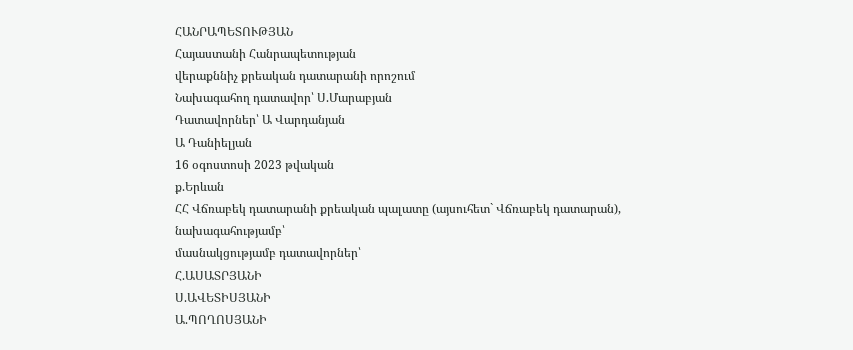ՀԱՆՐԱՊԵՏՈՒԹՅԱՆ
Հայաստանի Հանրապետության
վերաքննիչ քրեական դատարանի որոշում
Նախագահող դատավոր՝ Ս.Մարաբյան
Դատավորներ՝ Ա Վարդանյան
Ա Դանիելյան
16 օգոստոսի 2023 թվական
ք.Երևան
ՀՀ Վճռաբեկ դատարանի քրեական պալատը (այսուհետ` Վճռաբեկ դատարան), նախագահությամբ՝
մասնակցությամբ դատավորներ՝
Հ.ԱՍԱՏՐՅԱՆԻ
Ս.ԱՎԵՏԻՍՅԱՆԻ
Ա.ՊՈՂՈՍՅԱՆԻ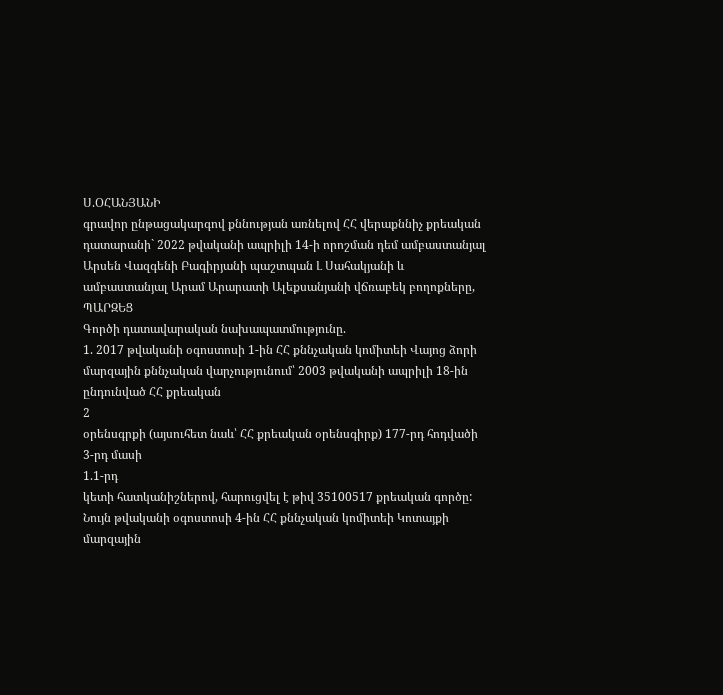Ս.ՕՀԱՆՅԱՆԻ
գրավոր ընթացակարգով քննության առնելով ՀՀ վերաքննիչ քրեական դատարանի` 2022 թվականի ապրիլի 14-ի որոշման դեմ ամբաստանյալ Արսեն Վազգենի Բագիրյանի պաշտպան Լ Սահակյանի և ամբաստանյալ Արամ Արարատի Ալեքսանյանի վճռաբեկ բողոքները,
ՊԱՐԶԵՑ
Գործի դատավարական նախապատմությունը.
1. 2017 թվականի օգոստոսի 1-ին ՀՀ քննչական կոմիտեի Վայոց ձորի մարզային քննչական վարչությունում՝ 2003 թվականի ապրիլի 18-ին ընդունված ՀՀ քրեական
2
օրենսգրքի (այսուհետ նաև՝ ՀՀ քրեական օրենսգիրք) 177-րդ հոդվածի 3-րդ մասի
1.1-րդ
կետի հատկանիշներով, հարուցվել է թիվ 35100517 քրեական գործը: Նույն թվականի օգոստոսի 4-ին ՀՀ քննչական կոմիտեի Կոտայքի մարզային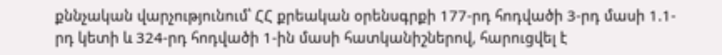քննչական վարչությունում՝ ՀՀ քրեական օրենսգրքի 177-րդ հոդվածի 3-րդ մասի 1.1-րդ կետի և 324-րդ հոդվածի 1-ին մասի հատկանիշներով, հարուցվել է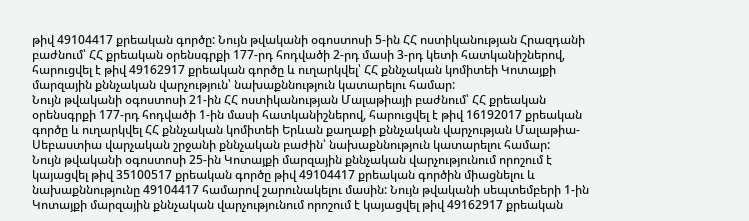թիվ 49104417 քրեական գործը: Նույն թվականի օգոստոսի 5-ին ՀՀ ոստիկանության Հրազդանի բաժնում՝ ՀՀ քրեական օրենսգրքի 177-րդ հոդվածի 2-րդ մասի 3-րդ կետի հատկանիշներով, հարուցվել է թիվ 49162917 քրեական գործը և ուղարկվել՝ ՀՀ քննչական կոմիտեի Կոտայքի մարզային քննչական վարչություն՝ նախաքննություն կատարելու համար:
Նույն թվականի օգոստոսի 21-ին ՀՀ ոստիկանության Մալաթիայի բաժնում՝ ՀՀ քրեական օրենսգրքի 177-րդ հոդվածի 1-ին մասի հատկանիշներով, հարուցվել է թիվ 16192017 քրեական գործը և ուղարկվել ՀՀ քննչական կոմիտեի Երևան քաղաքի քննչական վարչության Մալաթիա-Սեբաստիա վարչական շրջանի քննչական բաժին՝ նախաքննություն կատարելու համար:
Նույն թվականի օգոստոսի 25-ին Կոտայքի մարզային քննչական վարչությունում որոշում է կայացվել թիվ 35100517 քրեական գործը թիվ 49104417 քրեական գործին միացնելու և նախաքննությունը 49104417 համարով շարունակելու մասին: Նույն թվականի սեպտեմբերի 1-ին Կոտայքի մարզային քննչական վարչությունում որոշում է կայացվել թիվ 49162917 քրեական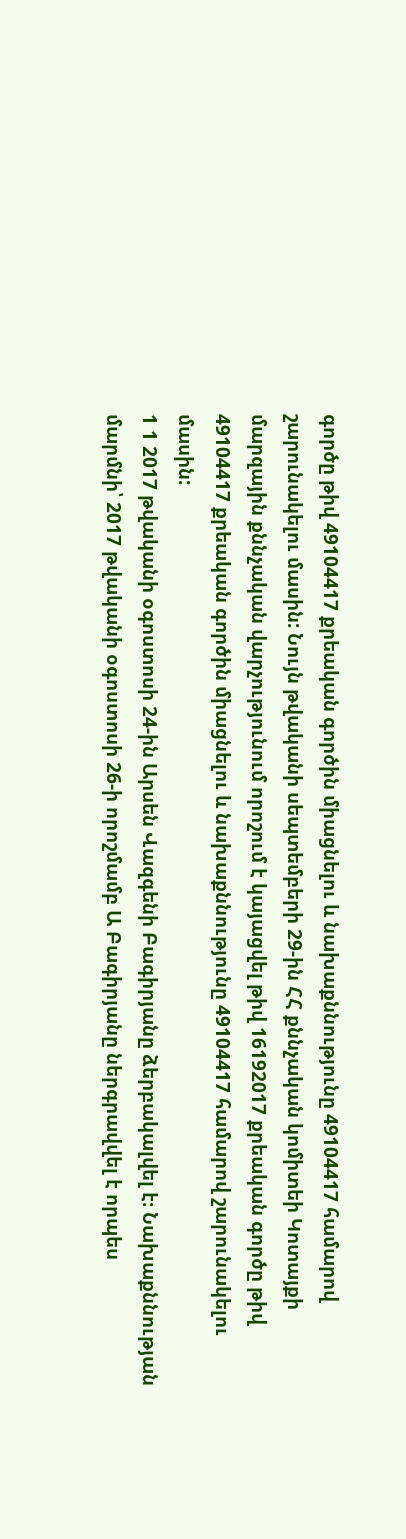գործը թիվ 49104417 քրեական գործին միացնելու և նախաքննությունը 49104417 համարով շարունակելու մասին: Նույն թվականի սեպտեմբերի 29-ին ՀՀ քննչական կոմիտեի Կոտայքի մարզային քննչական վարչությունում որոշում է կայացվել թիվ 16192017 քրեական գործը թիվ 49104417 քրեական գործին միացնելու և նախաքննությունը 49104417 համարով շարունակելու մասին:
1 1 2017 թվականի օգոստոսի 24-ին Արսեն Վազգենի Բագիրյանը ձերբակալվել է։ Նախաքննության մարմնի՝ 2017 թվականի օգոստոսի 26-ի որոշմամբ Ա Բագիրյանը ներգրավվել է որպես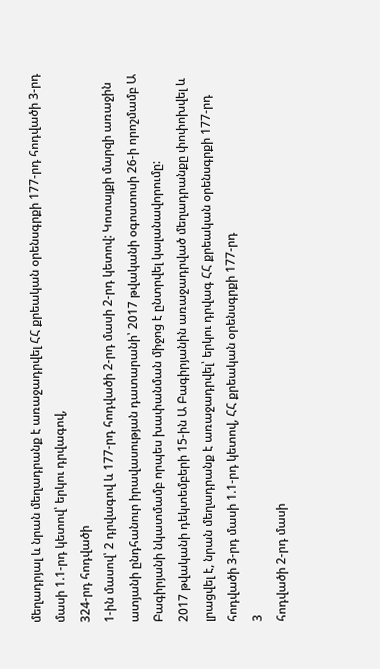մեղադրյալ և նրան մեղադրանք է առաջադրվել ՀՀ քրեական օրենսգրքի 177-րդ հոդվածի 3-րդ մասի 1.1-րդ կետով՝ երկու դրվագով,
324-րդ հոդվածի
1-ին մասով՝ 2 դրվագով և 177-րդ հոդվածի 2-րդ մասի 2-րդ կետով: Կոտայքի մարզի առաջին ատյանի ընդհանուր իրավասության դատարանի՝ 2017 թվականի օգոստոսի 26-ի որոշմամբ Ա Բագիրյանի նկատմամբ որպես խափանման միջոց է ընտրվել կալանավորումը:
2017 թվականի դեկտեմբերի 15-ին Ա Բագիրյանին առաջադրված մեղադրանքը փոփոխվել և լրացվել է, նրան մեղադրանք է առաջադրվել՝ երկու դրվագ ՀՀ քրեական օրենսգրքի 177-րդ հոդվածի 3-րդ մասի 1.1-րդ կետով, ՀՀ քրեական օրենսգրքի 177-րդ
3
հոդվածի 2-րդ մասի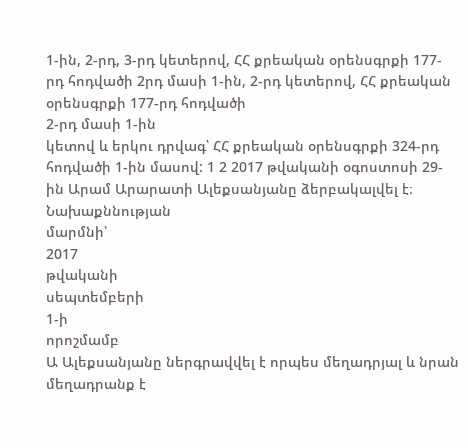1-ին, 2-րդ, 3-րդ կետերով, ՀՀ քրեական օրենսգրքի 177-րդ հոդվածի 2րդ մասի 1-ին, 2-րդ կետերով, ՀՀ քրեական օրենսգրքի 177-րդ հոդվածի
2-րդ մասի 1-ին
կետով և երկու դրվագ՝ ՀՀ քրեական օրենսգրքի 324-րդ հոդվածի 1-ին մասով: 1 2 2017 թվականի օգոստոսի 29-ին Արամ Արարատի Ալեքսանյանը ձերբակալվել է։ Նախաքննության
մարմնի՝
2017
թվականի
սեպտեմբերի
1-ի
որոշմամբ
Ա Ալեքսանյանը ներգրավվել է որպես մեղադրյալ և նրան մեղադրանք է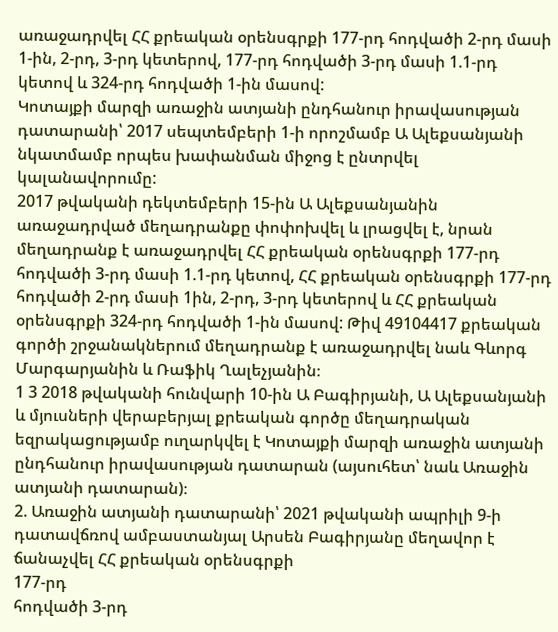առաջադրվել ՀՀ քրեական օրենսգրքի 177-րդ հոդվածի 2-րդ մասի 1-ին, 2-րդ, 3-րդ կետերով, 177-րդ հոդվածի 3-րդ մասի 1.1-րդ կետով և 324-րդ հոդվածի 1-ին մասով:
Կոտայքի մարզի առաջին ատյանի ընդհանուր իրավասության դատարանի՝ 2017 սեպտեմբերի 1-ի որոշմամբ Ա Ալեքսանյանի նկատմամբ որպես խափանման միջոց է ընտրվել կալանավորումը:
2017 թվականի դեկտեմբերի 15-ին Ա Ալեքսանյանին առաջադրված մեղադրանքը փոփոխվել և լրացվել է, նրան մեղադրանք է առաջադրվել ՀՀ քրեական օրենսգրքի 177-րդ հոդվածի 3-րդ մասի 1.1-րդ կետով, ՀՀ քրեական օրենսգրքի 177-րդ հոդվածի 2-րդ մասի 1ին, 2-րդ, 3-րդ կետերով և ՀՀ քրեական օրենսգրքի 324-րդ հոդվածի 1-ին մասով: Թիվ 49104417 քրեական գործի շրջանակներում մեղադրանք է առաջադրվել նաև Գևորգ Մարգարյանին և Ռաֆիկ Ղալեչյանին։
1 3 2018 թվականի հունվարի 10-ին Ա Բագիրյանի, Ա Ալեքսանյանի և մյուսների վերաբերյալ քրեական գործը մեղադրական եզրակացությամբ ուղարկվել է Կոտայքի մարզի առաջին ատյանի ընդհանուր իրավասության դատարան (այսուհետ՝ նաև Առաջին ատյանի դատարան)։
2. Առաջին ատյանի դատարանի՝ 2021 թվականի ապրիլի 9-ի դատավճռով ամբաստանյալ Արսեն Բագիրյանը մեղավոր է ճանաչվել ՀՀ քրեական օրենսգրքի
177-րդ
հոդվածի 3-րդ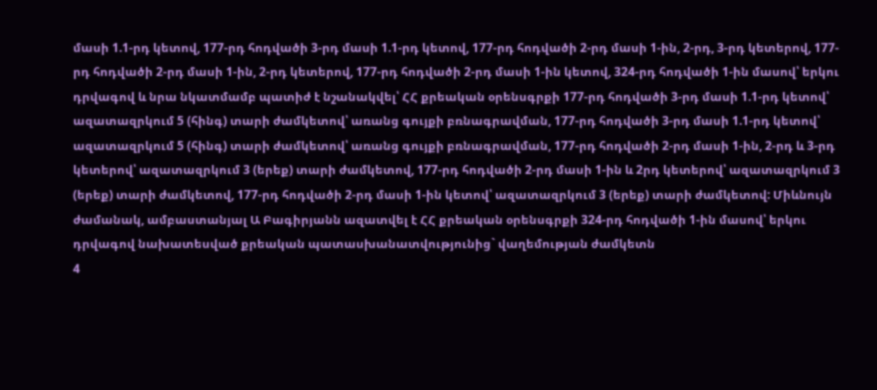մասի 1.1-րդ կետով, 177-րդ հոդվածի 3-րդ մասի 1.1-րդ կետով, 177-րդ հոդվածի 2-րդ մասի 1-ին, 2-րդ, 3-րդ կետերով, 177-րդ հոդվածի 2-րդ մասի 1-ին, 2-րդ կետերով, 177-րդ հոդվածի 2-րդ մասի 1-ին կետով, 324-րդ հոդվածի 1-ին մասով՝ երկու դրվագով և նրա նկատմամբ պատիժ է նշանակվել՝ ՀՀ քրեական օրենսգրքի 177-րդ հոդվածի 3-րդ մասի 1.1-րդ կետով՝ ազատազրկում 5 (հինգ) տարի ժամկետով՝ առանց գույքի բռնագրավման, 177-րդ հոդվածի 3-րդ մասի 1.1-րդ կետով՝ ազատազրկում 5 (հինգ) տարի ժամկետով՝ առանց գույքի բռնագրավման, 177-րդ հոդվածի 2-րդ մասի 1-ին, 2-րդ և 3-րդ կետերով՝ ազատազրկում 3 (երեք) տարի ժամկետով, 177-րդ հոդվածի 2-րդ մասի 1-ին և 2րդ կետերով՝ ազատազրկում 3 (երեք) տարի ժամկետով, 177-րդ հոդվածի 2-րդ մասի 1-ին կետով՝ ազատազրկում 3 (երեք) տարի ժամկետով: Միևնույն ժամանակ, ամբաստանյալ Ա Բագիրյանն ազատվել է ՀՀ քրեական օրենսգրքի 324-րդ հոդվածի 1-ին մասով՝ երկու դրվագով նախատեսված քրեական պատասխանատվությունից` վաղեմության ժամկետն
4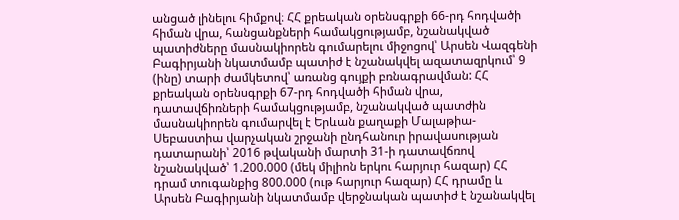անցած լինելու հիմքով։ ՀՀ քրեական օրենսգրքի 66-րդ հոդվածի հիման վրա, հանցանքների համակցությամբ, նշանակված պատիժները մասնակիորեն գումարելու միջոցով՝ Արսեն Վազգենի Բագիրյանի նկատմամբ պատիժ է նշանակվել ազատազրկում՝ 9 (ինը) տարի ժամկետով՝ առանց գույքի բռնագրավման: ՀՀ քրեական օրենսգրքի 67-րդ հոդվածի հիման վրա, դատավճիռների համակցությամբ, նշանակված պատժին մասնակիորեն գումարվել է Երևան քաղաքի Մալաթիա-Սեբաստիա վարչական շրջանի ընդհանուր իրավասության դատարանի՝ 2016 թվականի մարտի 31-ի դատավճռով նշանակված՝ 1.200.000 (մեկ միլիոն երկու հարյուր հազար) ՀՀ դրամ տուգանքից 800.000 (ութ հարյուր հազար) ՀՀ դրամը և Արսեն Բագիրյանի նկատմամբ վերջնական պատիժ է նշանակվել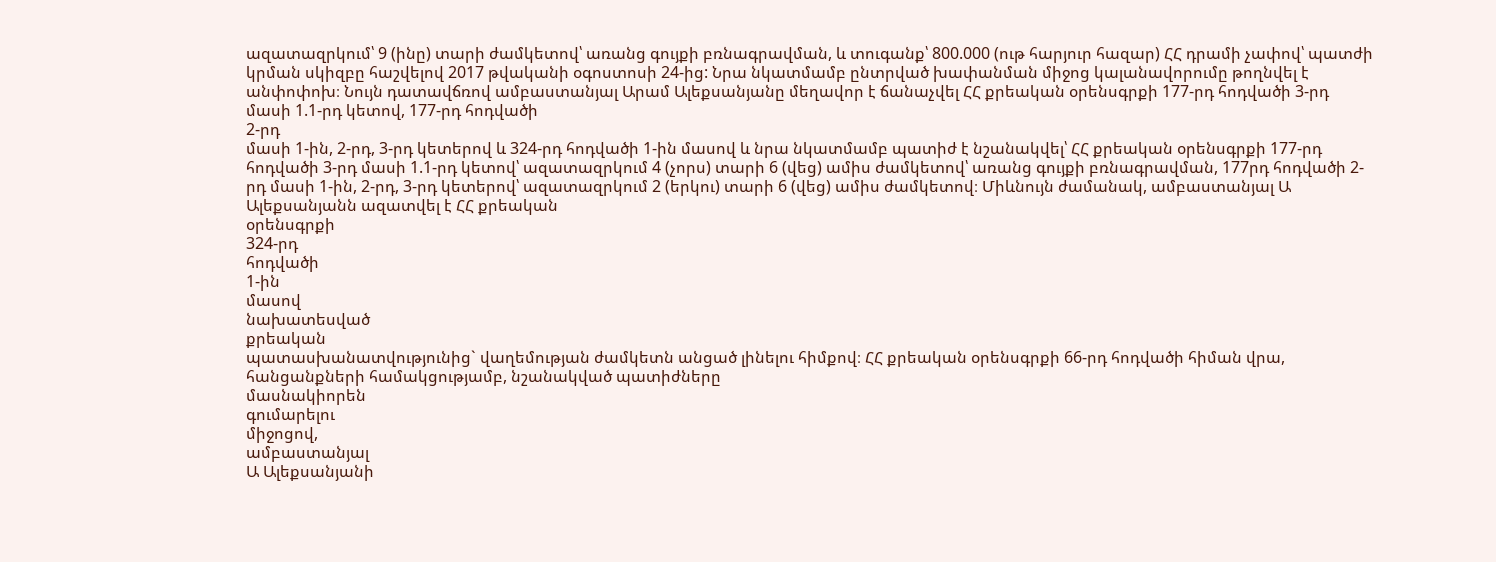ազատազրկում՝ 9 (ինը) տարի ժամկետով՝ առանց գույքի բռնագրավման, և տուգանք՝ 800.000 (ութ հարյուր հազար) ՀՀ դրամի չափով՝ պատժի կրման սկիզբը հաշվելով 2017 թվականի օգոստոսի 24-ից: Նրա նկատմամբ ընտրված խափանման միջոց կալանավորումը թողնվել է անփոփոխ։ Նույն դատավճռով ամբաստանյալ Արամ Ալեքսանյանը մեղավոր է ճանաչվել ՀՀ քրեական օրենսգրքի 177-րդ հոդվածի 3-րդ մասի 1.1-րդ կետով, 177-րդ հոդվածի
2-րդ
մասի 1-ին, 2-րդ, 3-րդ կետերով և 324-րդ հոդվածի 1-ին մասով և նրա նկատմամբ պատիժ է նշանակվել՝ ՀՀ քրեական օրենսգրքի 177-րդ հոդվածի 3-րդ մասի 1.1-րդ կետով՝ ազատազրկում 4 (չորս) տարի 6 (վեց) ամիս ժամկետով՝ առանց գույքի բռնագրավման, 177րդ հոդվածի 2-րդ մասի 1-ին, 2-րդ, 3-րդ կետերով՝ ազատազրկում 2 (երկու) տարի 6 (վեց) ամիս ժամկետով։ Միևնույն ժամանակ, ամբաստանյալ Ա Ալեքսանյանն ազատվել է ՀՀ քրեական
օրենսգրքի
324-րդ
հոդվածի
1-ին
մասով
նախատեսված
քրեական
պատասխանատվությունից` վաղեմության ժամկետն անցած լինելու հիմքով։ ՀՀ քրեական օրենսգրքի 66-րդ հոդվածի հիման վրա, հանցանքների համակցությամբ, նշանակված պատիժները
մասնակիորեն
գումարելու
միջոցով,
ամբաստանյալ
Ա Ալեքսանյանի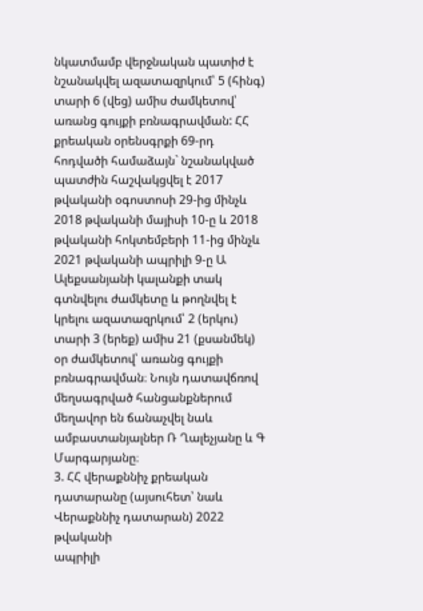նկատմամբ վերջնական պատիժ է նշանակվել ազատազրկում՝ 5 (հինգ) տարի 6 (վեց) ամիս ժամկետով՝ առանց գույքի բռնագրավման: ՀՀ քրեական օրենսգրքի 69-րդ հոդվածի համաձայն` նշանակված պատժին հաշվակցվել է 2017 թվականի օգոստոսի 29-ից մինչև 2018 թվականի մայիսի 10-ը և 2018 թվականի հոկտեմբերի 11-ից մինչև 2021 թվականի ապրիլի 9-ը Ա Ալեքսանյանի կալանքի տակ գտնվելու ժամկետը և թողնվել է կրելու ազատազրկում՝ 2 (երկու) տարի 3 (երեք) ամիս 21 (քսանմեկ) օր ժամկետով՝ առանց գույքի բռնագրավման։ Նույն դատավճռով մեղսագրված հանցանքներում մեղավոր են ճանաչվել նաև ամբաստանյալներ Ռ Ղալեչյանը և Գ Մարգարյանը։
3. ՀՀ վերաքննիչ քրեական դատարանը (այսուհետ՝ նաև Վերաքննիչ դատարան) 2022 թվականի
ապրիլի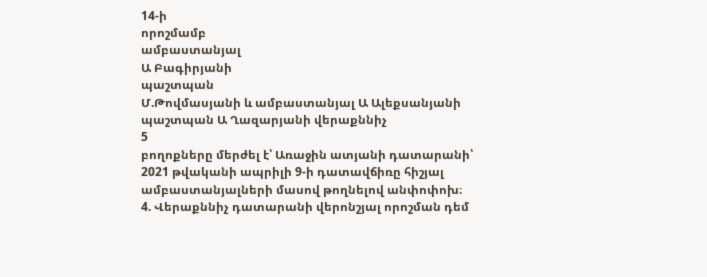14-ի
որոշմամբ
ամբաստանյալ
Ա Բագիրյանի
պաշտպան
Մ.Թովմասյանի և ամբաստանյալ Ա Ալեքսանյանի պաշտպան Ա Ղազարյանի վերաքննիչ
5
բողոքները մերժել է՝ Առաջին ատյանի դատարանի՝ 2021 թվականի ապրիլի 9-ի դատավճիռը հիշյալ ամբաստանյալների մասով թողնելով անփոփոխ։
4. Վերաքննիչ դատարանի վերոնշյալ որոշման դեմ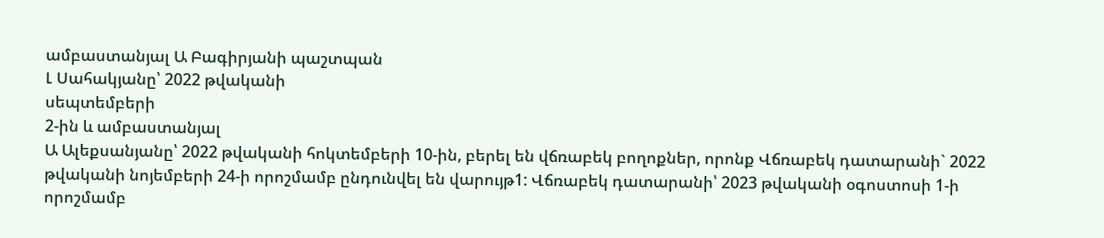ամբաստանյալ Ա Բագիրյանի պաշտպան
Լ Սահակյանը՝ 2022 թվականի
սեպտեմբերի
2-ին և ամբաստանյալ
Ա Ալեքսանյանը՝ 2022 թվականի հոկտեմբերի 10-ին, բերել են վճռաբեկ բողոքներ, որոնք Վճռաբեկ դատարանի` 2022 թվականի նոյեմբերի 24-ի որոշմամբ ընդունվել են վարույթ1: Վճռաբեկ դատարանի՝ 2023 թվականի օգոստոսի 1-ի որոշմամբ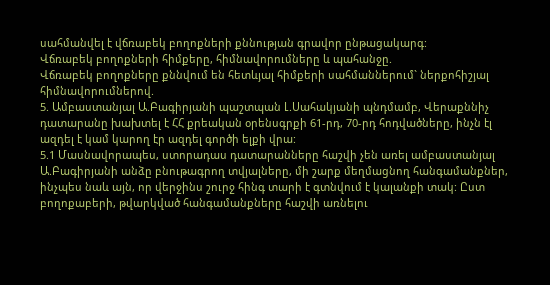սահմանվել է վճռաբեկ բողոքների քննության գրավոր ընթացակարգ:
Վճռաբեկ բողոքների հիմքերը, հիմնավորումները և պահանջը.
Վճռաբեկ բողոքները քննվում են հետևյալ հիմքերի սահմաններում` ներքոհիշյալ հիմնավորումներով.
5. Ամբաստանյալ Ա.Բագիրյանի պաշտպան Լ.Սահակյանի պնդմամբ, Վերաքննիչ դատարանը խախտել է ՀՀ քրեական օրենսգրքի 61-րդ, 70-րդ հոդվածները, ինչն էլ ազդել է կամ կարող էր ազդել գործի ելքի վրա:
5.1 Մասնավորապես, ստորադաս դատարանները հաշվի չեն առել ամբաստանյալ Ա.Բագիրյանի անձը բնութագրող տվյալները, մի շարք մեղմացնող հանգամանքներ, ինչպես նաև այն, որ վերջինս շուրջ հինգ տարի է գտնվում է կալանքի տակ: Ըստ բողոքաբերի, թվարկված հանգամանքները հաշվի առնելու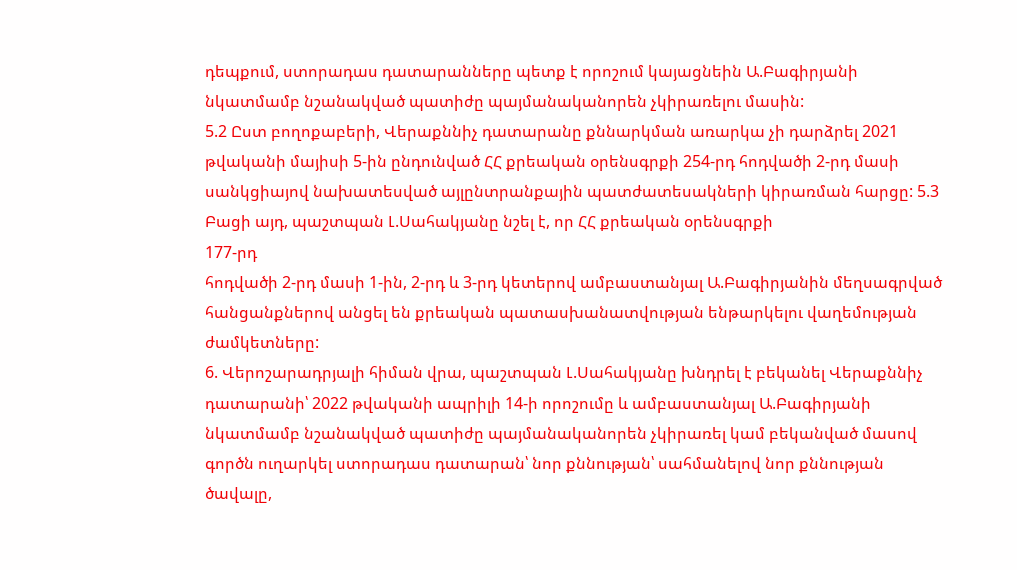դեպքում, ստորադաս դատարանները պետք է որոշում կայացնեին Ա.Բագիրյանի նկատմամբ նշանակված պատիժը պայմանականորեն չկիրառելու մասին:
5.2 Ըստ բողոքաբերի, Վերաքննիչ դատարանը քննարկման առարկա չի դարձրել 2021 թվականի մայիսի 5-ին ընդունված ՀՀ քրեական օրենսգրքի 254-րդ հոդվածի 2-րդ մասի սանկցիայով նախատեսված այլընտրանքային պատժատեսակների կիրառման հարցը: 5.3 Բացի այդ, պաշտպան Լ.Սահակյանը նշել է, որ ՀՀ քրեական օրենսգրքի
177-րդ
հոդվածի 2-րդ մասի 1-ին, 2-րդ և 3-րդ կետերով ամբաստանյալ Ա.Բագիրյանին մեղսագրված հանցանքներով անցել են քրեական պատասխանատվության ենթարկելու վաղեմության ժամկետները:
6. Վերոշարադրյալի հիման վրա, պաշտպան Լ.Սահակյանը խնդրել է բեկանել Վերաքննիչ դատարանի՝ 2022 թվականի ապրիլի 14-ի որոշումը և ամբաստանյալ Ա.Բագիրյանի նկատմամբ նշանակված պատիժը պայմանականորեն չկիրառել կամ բեկանված մասով գործն ուղարկել ստորադաս դատարան՝ նոր քննության՝ սահմանելով նոր քննության ծավալը,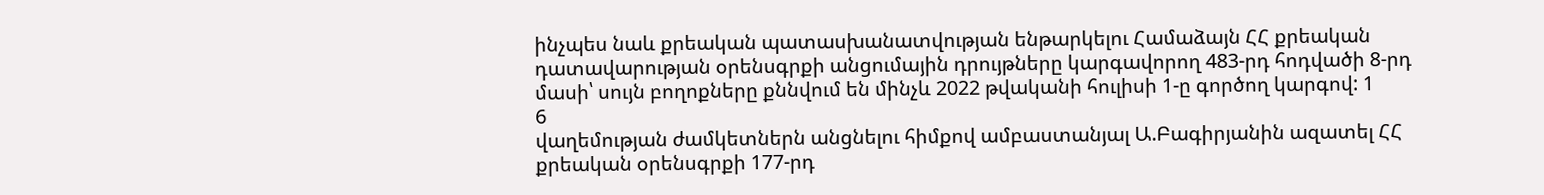ինչպես նաև քրեական պատասխանատվության ենթարկելու Համաձայն ՀՀ քրեական դատավարության օրենսգրքի անցումային դրույթները կարգավորող 483-րդ հոդվածի 8-րդ մասի՝ սույն բողոքները քննվում են մինչև 2022 թվականի հուլիսի 1-ը գործող կարգով: 1
6
վաղեմության ժամկետներն անցնելու հիմքով ամբաստանյալ Ա.Բագիրյանին ազատել ՀՀ քրեական օրենսգրքի 177-րդ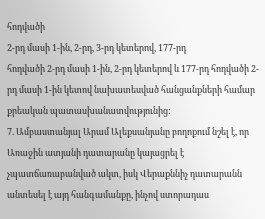հոդվածի
2-րդ մասի 1-ին, 2-րդ, 3-րդ կետերով, 177-րդ
հոդվածի 2-րդ մասի 1-ին, 2-րդ կետերով և 177-րդ հոդվածի 2-րդ մասի 1-ին կետով նախատեսված հանցանքների համար քրեական պատասխանատվությունից:
7. Ամբաստանյալ Արամ Ալեքսանյանը բողոքում նշել է, որ Առաջին ատյանի դատարանը կայացրել է չպատճառաբանված ակտ, իսկ Վերաքննիչ դատարանն անտեսել է այդ հանգամանքը, ինչով ստորադաս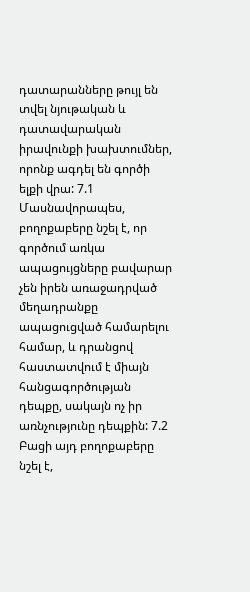դատարանները թույլ են տվել նյութական և դատավարական իրավունքի խախտումներ, որոնք ագդել են գործի ելքի վրա: 7.1 Մասնավորապես, բողոքաբերը նշել է, որ գործում առկա ապացույցները բավարար չեն իրեն առաջադրված մեղադրանքը ապացուցված համարելու համար, և դրանցով հաստատվում է միայն հանցագործության դեպքը, սակայն ոչ իր առնչությունը դեպքին: 7.2 Բացի այդ բողոքաբերը նշել է,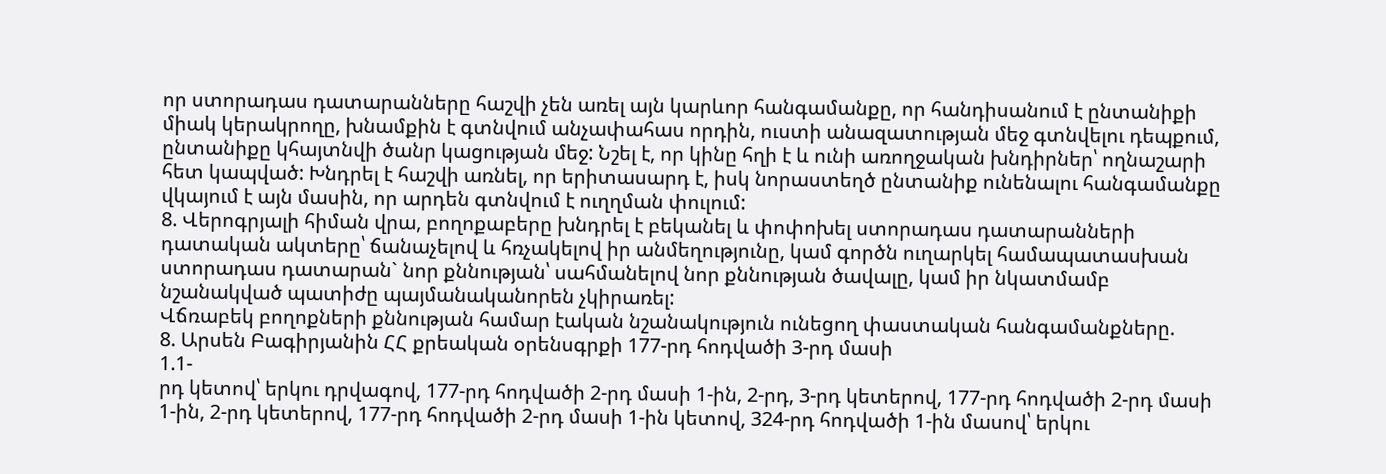որ ստորադաս դատարանները հաշվի չեն առել այն կարևոր հանգամանքը, որ հանդիսանում է ընտանիքի միակ կերակրողը, խնամքին է գտնվում անչափահաս որդին, ուստի անազատության մեջ գտնվելու դեպքում, ընտանիքը կհայտնվի ծանր կացության մեջ: Նշել է, որ կինը հղի է և ունի առողջական խնդիրներ՝ ողնաշարի հետ կապված: Խնդրել է հաշվի առնել, որ երիտասարդ է, իսկ նորաստեղծ ընտանիք ունենալու հանգամանքը վկայում է այն մասին, որ արդեն գտնվում է ուղղման փուլում:
8. Վերոգրյալի հիման վրա, բողոքաբերը խնդրել է բեկանել և փոփոխել ստորադաս դատարանների դատական ակտերը՝ ճանաչելով և հռչակելով իր անմեղությունը, կամ գործն ուղարկել համապատասխան ստորադաս դատարան` նոր քննության՝ սահմանելով նոր քննության ծավալը, կամ իր նկատմամբ նշանակված պատիժը պայմանականորեն չկիրառել:
Վճռաբեկ բողոքների քննության համար էական նշանակություն ունեցող փաստական հանգամանքները.
8. Արսեն Բագիրյանին ՀՀ քրեական օրենսգրքի 177-րդ հոդվածի 3-րդ մասի
1.1-
րդ կետով՝ երկու դրվագով, 177-րդ հոդվածի 2-րդ մասի 1-ին, 2-րդ, 3-րդ կետերով, 177-րդ հոդվածի 2-րդ մասի 1-ին, 2-րդ կետերով, 177-րդ հոդվածի 2-րդ մասի 1-ին կետով, 324-րդ հոդվածի 1-ին մասով՝ երկու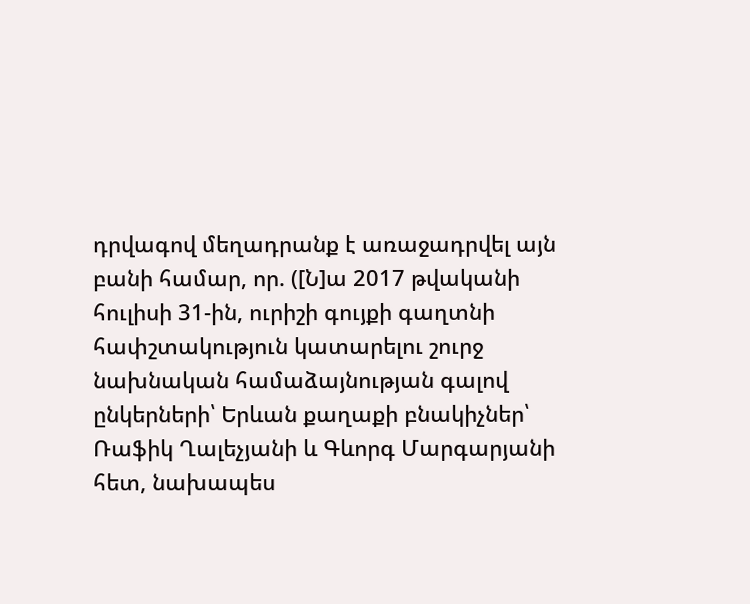դրվագով մեղադրանք է առաջադրվել այն բանի համար, որ. ([Ն]ա 2017 թվականի հուլիսի 31-ին, ուրիշի գույքի գաղտնի հափշտակություն կատարելու շուրջ նախնական համաձայնության գալով ընկերների՝ Երևան քաղաքի բնակիչներ՝ Ռաֆիկ Ղալեչյանի և Գևորգ Մարգարյանի հետ, նախապես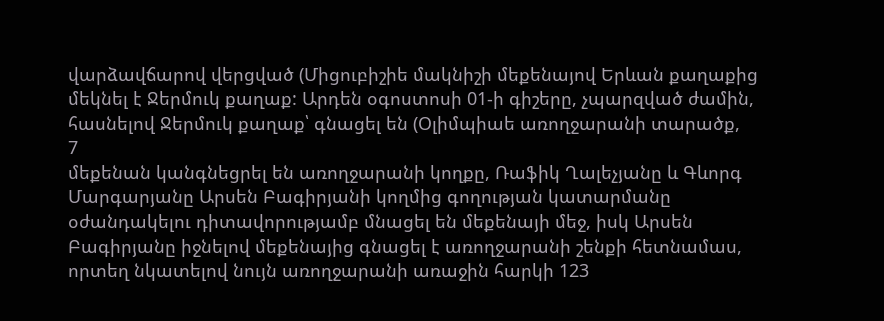վարձավճարով վերցված (Միցուբիշիե մակնիշի մեքենայով Երևան քաղաքից մեկնել է Ջերմուկ քաղաք: Արդեն օգոստոսի 01-ի գիշերը, չպարզված ժամին, հասնելով Ջերմուկ քաղաք՝ գնացել են (Օլիմպիաե առողջարանի տարածք,
7
մեքենան կանգնեցրել են առողջարանի կողքը, Ռաֆիկ Ղալեչյանը և Գևորգ Մարգարյանը Արսեն Բագիրյանի կողմից գողության կատարմանը օժանդակելու դիտավորությամբ մնացել են մեքենայի մեջ, իսկ Արսեն Բագիրյանը իջնելով մեքենայից գնացել է առողջարանի շենքի հետնամաս, որտեղ նկատելով նույն առողջարանի առաջին հարկի 123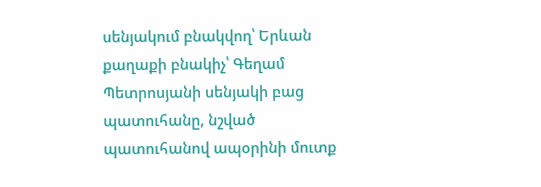սենյակում բնակվող՝ Երևան քաղաքի բնակիչ՝ Գեղամ Պետրոսյանի սենյակի բաց պատուհանը, նշված պատուհանով ապօրինի մուտք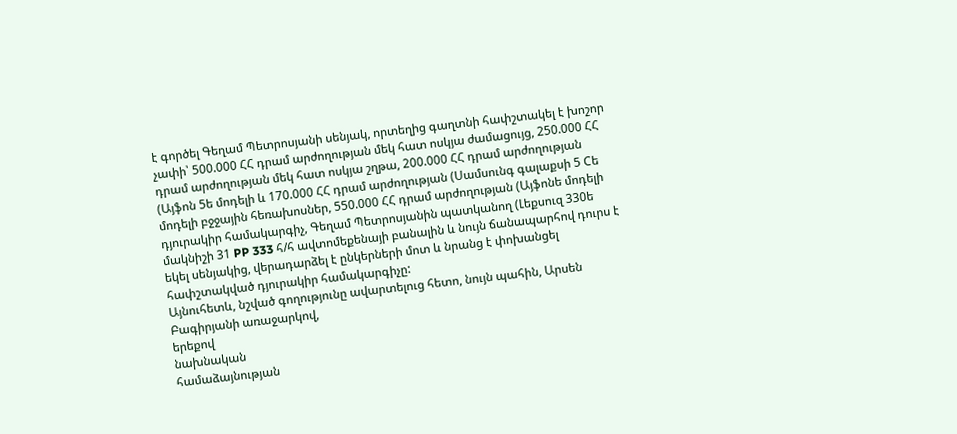է գործել Գեղամ Պետրոսյանի սենյակ, որտեղից գաղտնի հափշտակել է խոշոր չափի՝ 500.000 ՀՀ դրամ արժողության մեկ հատ ոսկյա ժամացույց, 250.000 ՀՀ դրամ արժողության մեկ հատ ոսկյա շղթա, 200.000 ՀՀ դրամ արժողության (Այֆոն 5ե մոդելի և 170.000 ՀՀ դրամ արժողության (Սամսունգ գալաքսի 5 Cե մոդելի բջջային հեռախոսներ, 550.000 ՀՀ դրամ արժողության (Այֆոնե մոդելի դյուրակիր համակարգիչ, Գեղամ Պետրոսյանին պատկանող (Լեքսուզ 330ե մակնիշի 31 PP 333 հ/հ ավտոմեքենայի բանալին և նույն ճանապարհով դուրս է եկել սենյակից, վերադարձել է ընկերների մոտ և նրանց է փոխանցել հափշտակված դյուրակիր համակարգիչը:
Այնուհետև, նշված գողությունը ավարտելուց հետո, նույն պահին, Արսեն Բագիրյանի առաջարկով,
երեքով
նախնական
համաձայնության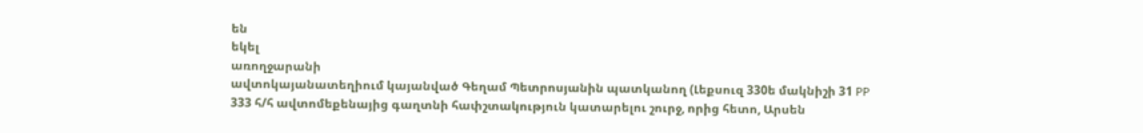են
եկել
առողջարանի
ավտոկայանատեղիում կայանված Գեղամ Պետրոսյանին պատկանող (Լեքսուզ 330ե մակնիշի 31 PP 333 հ/հ ավտոմեքենայից գաղտնի հափշտակություն կատարելու շուրջ, որից հետո, Արսեն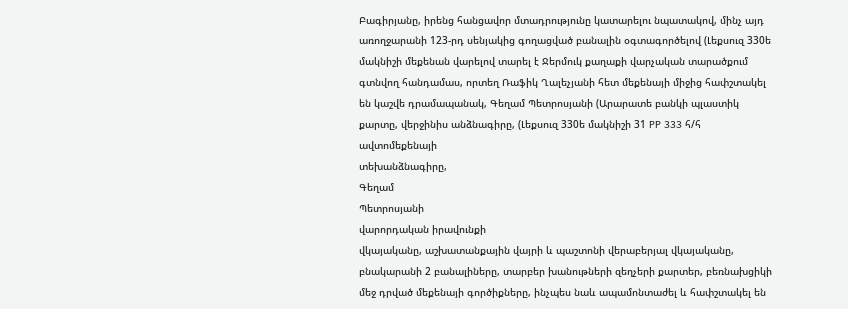Բագիրյանը, իրենց հանցավոր մտադրությունը կատարելու նպատակով, մինչ այդ առողջարանի 123-րդ սենյակից գողացված բանալին օգտագործելով (Լեքսուզ 330ե մակնիշի մեքենան վարելով տարել է Ջերմուկ քաղաքի վարչական տարածքում գտնվող հանդամաս, որտեղ Ռաֆիկ Ղալեչյանի հետ մեքենայի միջից հափշտակել են կաշվե դրամապանակ, Գեղամ Պետրոսյանի (Արարատե բանկի պլաստիկ քարտը, վերջինիս անձնագիրը, (Լեքսուզ 330ե մակնիշի 31 PP 333 հ/հ
ավտոմեքենայի
տեխանձնագիրը,
Գեղամ
Պետրոսյանի
վարորդական իրավունքի
վկայականը, աշխատանքային վայրի և պաշտոնի վերաբերյալ վկայականը, բնակարանի 2 բանալիները, տարբեր խանութների զեղչերի քարտեր, բեռնախցիկի մեջ դրված մեքենայի գործիքները, ինչպես նաև ապամոնտաժել և հափշտակել են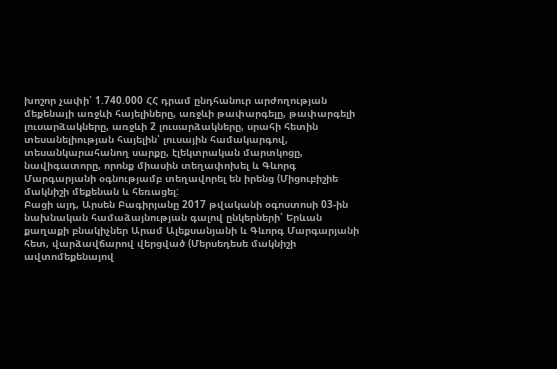խոշոր չափի՝ 1.740.000 ՀՀ դրամ ընդհանուր արժողության մեքենայի առջևի հայելիները, առջևի թափարգելը, թափարգելի լուսարձակները, առջևի 2 լուսարձակները, սրահի հետին տեսանելիության հայելին՝ լուսային համակարգով, տեսանկարահանող սարքը, էլեկտրական մարտկոցը, նավիգատորը, որոնք միասին տեղափոխել և Գևորգ Մարգարյանի օգնությամբ տեղավորել են իրենց (Միցուբիշիե մակնիշի մեքենան և հեռացել:
Բացի այդ, Արսեն Բագիրյանը 2017 թվականի օգոստոսի 03-ին նախնական համաձայնության գալով ընկերների՝ Երևան քաղաքի բնակիչներ Արամ Ալեքսանյանի և Գևորգ Մարգարյանի հետ, վարձավճարով վերցված (Մերսեդեսե մակնիշի ավտոմեքենայով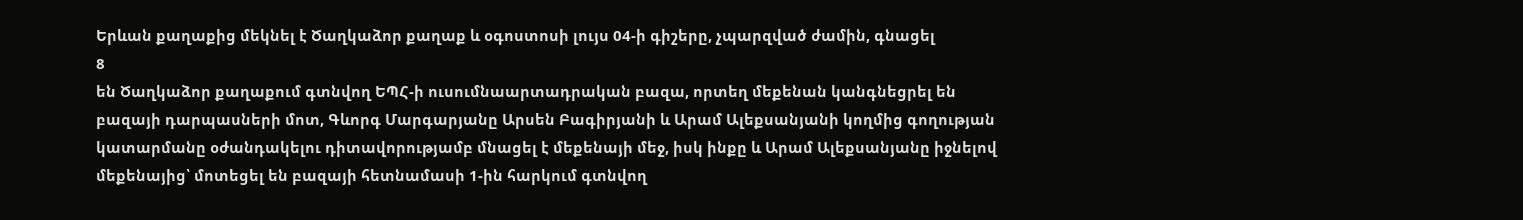Երևան քաղաքից մեկնել է Ծաղկաձոր քաղաք և օգոստոսի լույս 04-ի գիշերը, չպարզված ժամին, գնացել
8
են Ծաղկաձոր քաղաքում գտնվող ԵՊՀ-ի ուսումնաարտադրական բազա, որտեղ մեքենան կանգնեցրել են բազայի դարպասների մոտ, Գևորգ Մարգարյանը Արսեն Բագիրյանի և Արամ Ալեքսանյանի կողմից գողության կատարմանը օժանդակելու դիտավորությամբ մնացել է մեքենայի մեջ, իսկ ինքը և Արամ Ալեքսանյանը իջնելով մեքենայից՝ մոտեցել են բազայի հետնամասի 1-ին հարկում գտնվող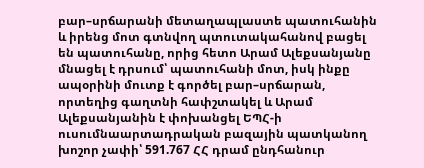բար–սրճարանի մետաղապլաստե պատուհանին և իրենց մոտ գտնվող պտուտակահանով բացել են պատուհանը, որից հետո Արամ Ալեքսանյանը մնացել է դրսում՝ պատուհանի մոտ, իսկ ինքը ապօրինի մուտք է գործել բար–սրճարան, որտեղից գաղտնի հափշտակել և Արամ Ալեքսանյանին է փոխանցել ԵՊՀ-ի ուսումնաարտադրական բազային պատկանող խոշոր չափի՝ 591.767 ՀՀ դրամ ընդհանուր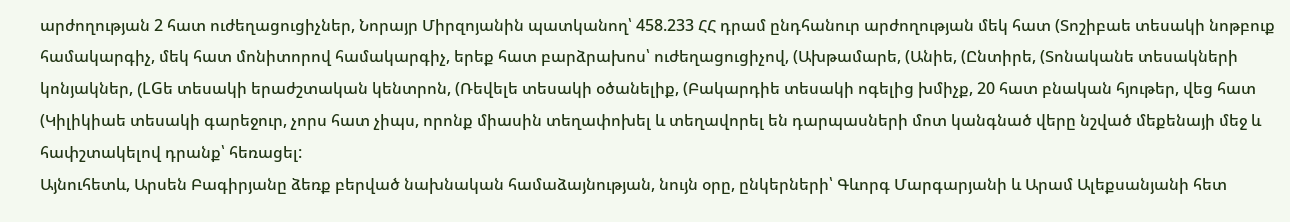արժողության 2 հատ ուժեղացուցիչներ, Նորայր Միրզոյանին պատկանող՝ 458.233 ՀՀ դրամ ընդհանուր արժողության մեկ հատ (Տոշիբաե տեսակի նոթբուք համակարգիչ, մեկ հատ մոնիտորով համակարգիչ, երեք հատ բարձրախոս՝ ուժեղացուցիչով, (Ախթամարե, (Անիե, (Ընտիրե, (Տոնականե տեսակների կոնյակներ, (LGե տեսակի երաժշտական կենտրոն, (Ռեվելե տեսակի օծանելիք, (Բակարդիե տեսակի ոգելից խմիչք, 20 հատ բնական հյութեր, վեց հատ (Կիլիկիաե տեսակի գարեջուր, չորս հատ չիպս, որոնք միասին տեղափոխել և տեղավորել են դարպասների մոտ կանգնած վերը նշված մեքենայի մեջ և հափշտակելով դրանք՝ հեռացել:
Այնուհետև, Արսեն Բագիրյանը ձեռք բերված նախնական համաձայնության, նույն օրը, ընկերների՝ Գևորգ Մարգարյանի և Արամ Ալեքսանյանի հետ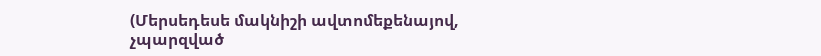(Մերսեդեսե մակնիշի ավտոմեքենայով, չպարզված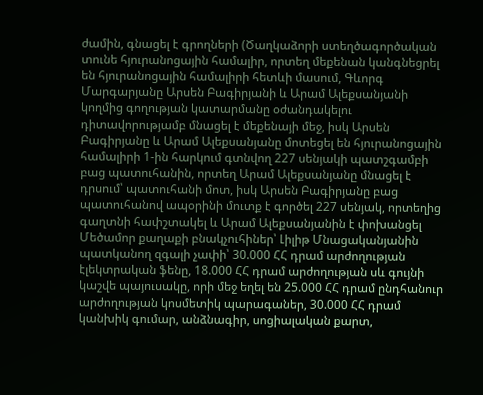ժամին, գնացել է գրողների (Ծաղկաձորի ստեղծագործական տունե հյուրանոցային համալիր, որտեղ մեքենան կանգնեցրել են հյուրանոցային համալիրի հետևի մասում, Գևորգ Մարգարյանը Արսեն Բագիրյանի և Արամ Ալեքսանյանի կողմից գողության կատարմանը օժանդակելու դիտավորությամբ մնացել է մեքենայի մեջ, իսկ Արսեն Բագիրյանը և Արամ Ալեքսանյանը մոտեցել են հյուրանոցային համալիրի 1-ին հարկում գտնվող 227 սենյակի պատշգամբի բաց պատուհանին, որտեղ Արամ Ալեքսանյանը մնացել է դրսում՝ պատուհանի մոտ, իսկ Արսեն Բագիրյանը բաց պատուհանով ապօրինի մուտք է գործել 227 սենյակ, որտեղից գաղտնի հափշտակել և Արամ Ալեքսանյանին է փոխանցել Մեծամոր քաղաքի բնակչուհիներ՝ Լիլիթ Մնացականյանին պատկանող զգալի չափի՝ 30.000 ՀՀ դրամ արժողության էլեկտրական ֆենը, 18.000 ՀՀ դրամ արժողության սև գույնի կաշվե պայուսակը, որի մեջ եղել են 25.000 ՀՀ դրամ ընդհանուր արժողության կոսմետիկ պարագաներ, 30.000 ՀՀ դրամ կանխիկ գումար, անձնագիր, սոցիալական քարտ,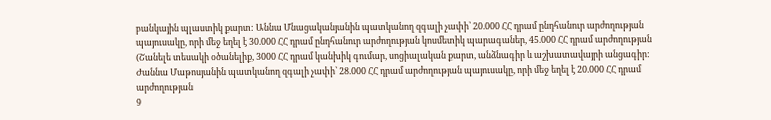բանկային պլաստիկ քարտ: Աննա Մնացականյանին պատկանող զգալի չափի՝ 20.000 ՀՀ դրամ ընդհանուր արժողության պայուսակը, որի մեջ եղել է 30.000 ՀՀ դրամ ընդհանուր արժողության կոսմետիկ պարագաներ, 45.000 ՀՀ դրամ արժողության (Շանելե տեսակի օծանելիք, 3000 ՀՀ դրամ կանխիկ գումար, սոցիալական քարտ, անձնագիր և աշխատավայրի անցագիր: Ժաննա Մաթոսյանին պատկանող զգալի չափի՝ 28.000 ՀՀ դրամ արժողության պայուսակը, որի մեջ եղել է 20.000 ՀՀ դրամ արժողության
9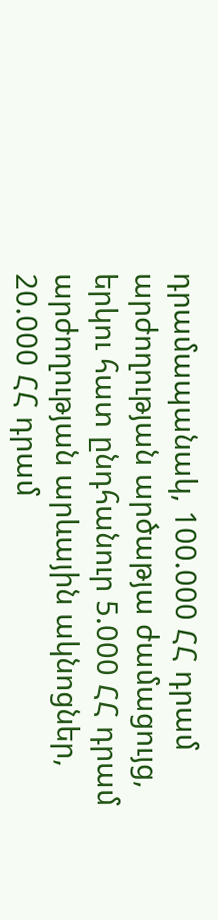դրամապանակ, 100.000 ՀՀ դրամ արժողության արծաթյա ժամացույց, երկու հատ ընդհանուր 5.000 ՀՀ դրամ արժողության արևային ակնոցներ, 20.000 ՀՀ դրամ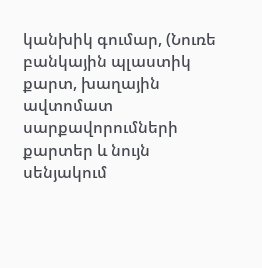կանխիկ գումար, (Նուռե բանկային պլաստիկ քարտ, խաղային ավտոմատ սարքավորումների քարտեր և նույն սենյակում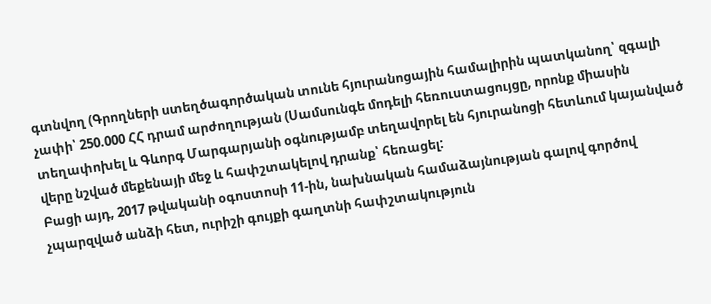գտնվող (Գրողների ստեղծագործական տունե հյուրանոցային համալիրին պատկանող՝ զգալի չափի՝ 250.000 ՀՀ դրամ արժողության (Սամսունգե մոդելի հեռուստացույցը, որոնք միասին տեղափոխել և Գևորգ Մարգարյանի օգնությամբ տեղավորել են հյուրանոցի հետևում կայանված վերը նշված մեքենայի մեջ և հափշտակելով դրանք՝ հեռացել:
Բացի այդ, 2017 թվականի օգոստոսի 11-ին, նախնական համաձայնության գալով գործով չպարզված անձի հետ, ուրիշի գույքի գաղտնի հափշտակություն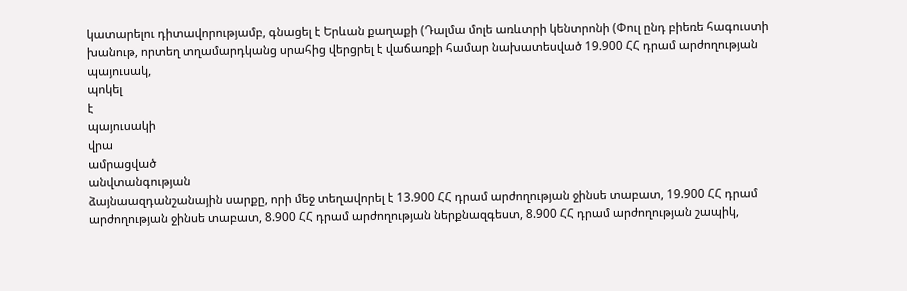կատարելու դիտավորությամբ, գնացել է Երևան քաղաքի (Դալմա մոլե առևտրի կենտրոնի (Փուլ ընդ բիեռե հագուստի խանութ, որտեղ տղամարդկանց սրահից վերցրել է վաճառքի համար նախատեսված 19.900 ՀՀ դրամ արժողության
պայուսակ,
պոկել
է
պայուսակի
վրա
ամրացված
անվտանգության
ձայնաազդանշանային սարքը, որի մեջ տեղավորել է 13.900 ՀՀ դրամ արժողության ջինսե տաբատ, 19.900 ՀՀ դրամ արժողության ջինսե տաբատ, 8.900 ՀՀ դրամ արժողության ներքնազգեստ, 8.900 ՀՀ դրամ արժողության շապիկ,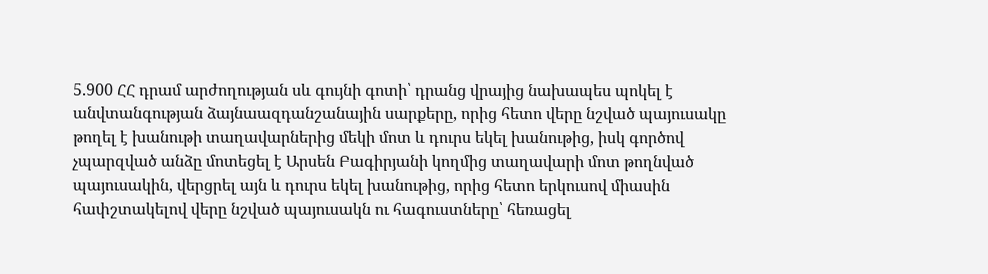5.900 ՀՀ դրամ արժողության սև գույնի գոտի՝ դրանց վրայից նախապես պոկել է անվտանգության ձայնաազդանշանային սարքերը, որից հետո վերը նշված պայուսակը թողել է խանութի տաղավարներից մեկի մոտ և դուրս եկել խանութից, իսկ գործով չպարզված անձը մոտեցել է Արսեն Բագիրյանի կողմից տաղավարի մոտ թողնված պայուսակին, վերցրել այն և դուրս եկել խանութից, որից հետո երկուսով միասին հափշտակելով վերը նշված պայուսակն ու հագուստները՝ հեռացել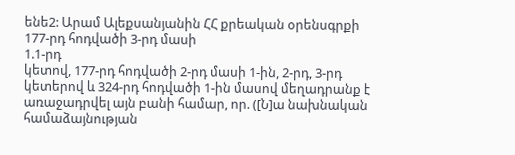ենե2: Արամ Ալեքսանյանին ՀՀ քրեական օրենսգրքի 177-րդ հոդվածի 3-րդ մասի
1.1-րդ
կետով, 177-րդ հոդվածի 2-րդ մասի 1-ին, 2-րդ, 3-րդ կետերով և 324-րդ հոդվածի 1-ին մասով մեղադրանք է առաջադրվել այն բանի համար, որ. ([Ն]ա նախնական համաձայնության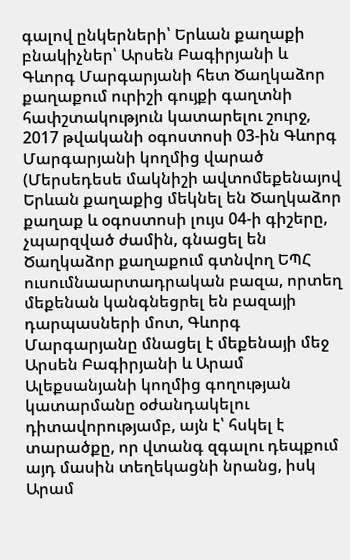գալով ընկերների՝ Երևան քաղաքի բնակիչներ՝ Արսեն Բագիրյանի և Գևորգ Մարգարյանի հետ Ծաղկաձոր քաղաքում ուրիշի գույքի գաղտնի հափշտակություն կատարելու շուրջ, 2017 թվականի օգոստոսի 03-ին Գևորգ Մարգարյանի կողմից վարած (Մերսեդեսե մակնիշի ավտոմեքենայով Երևան քաղաքից մեկնել են Ծաղկաձոր քաղաք և օգոստոսի լույս 04-ի գիշերը, չպարզված ժամին, գնացել են Ծաղկաձոր քաղաքում գտնվող ԵՊՀ ուսումնաարտադրական բազա, որտեղ մեքենան կանգնեցրել են բազայի դարպասների մոտ, Գևորգ Մարգարյանը մնացել է մեքենայի մեջ Արսեն Բագիրյանի և Արամ Ալեքսանյանի կողմից գողության կատարմանը օժանդակելու դիտավորությամբ, այն է՝ հսկել է տարածքը, որ վտանգ զգալու դեպքում այդ մասին տեղեկացնի նրանց, իսկ Արամ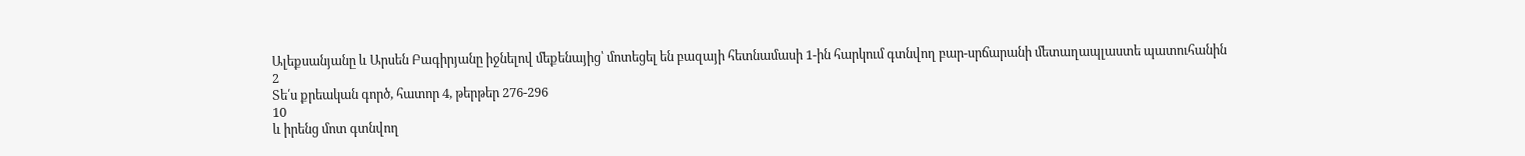Ալեքսանյանը և Արսեն Բագիրյանը իջնելով մեքենայից՝ մոտեցել են բազայի հետնամասի 1-ին հարկում գտնվող բար-սրճարանի մետաղապլաստե պատուհանին
2
Տե՛ս քրեական գործ, հատոր 4, թերթեր 276-296
10
և իրենց մոտ գտնվող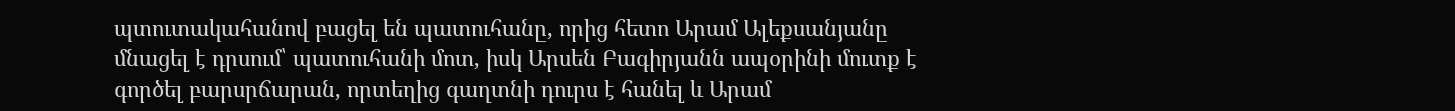պտուտակահանով բացել են պատուհանը, որից հետո Արամ Ալեքսանյանը մնացել է դրսում՝ պատուհանի մոտ, իսկ Արսեն Բագիրյանն ապօրինի մուտք է գործել բարսրճարան, որտեղից գաղտնի դուրս է հանել և Արամ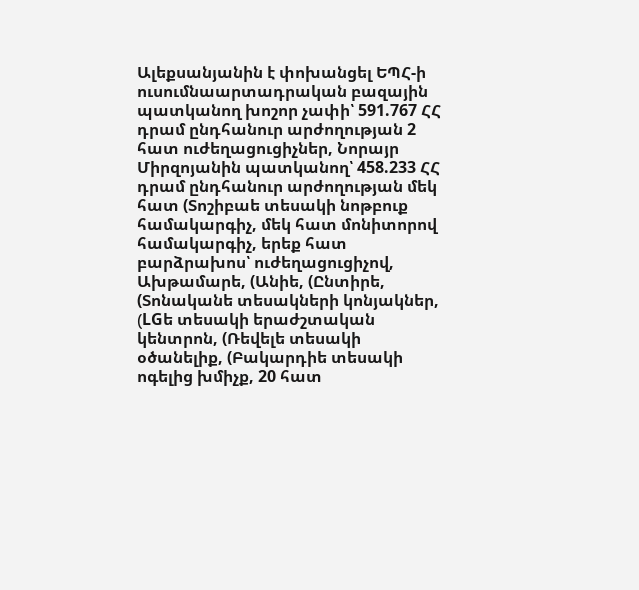Ալեքսանյանին է փոխանցել ԵՊՀ-ի ուսումնաարտադրական բազային պատկանող խոշոր չափի՝ 591.767 ՀՀ դրամ ընդհանուր արժողության 2 հատ ուժեղացուցիչներ, Նորայր Միրզոյանին պատկանող՝ 458.233 ՀՀ դրամ ընդհանուր արժողության մեկ հատ (Տոշիբաե տեսակի նոթբուք համակարգիչ, մեկ հատ մոնիտորով համակարգիչ, երեք հատ բարձրախոս՝ ուժեղացուցիչով, Ախթամարե, (Անիե, (Ընտիրե, (Տոնականե տեսակների կոնյակներ, (LGե տեսակի երաժշտական կենտրոն, (Ռեվելե տեսակի օծանելիք, (Բակարդիե տեսակի ոգելից խմիչք, 20 հատ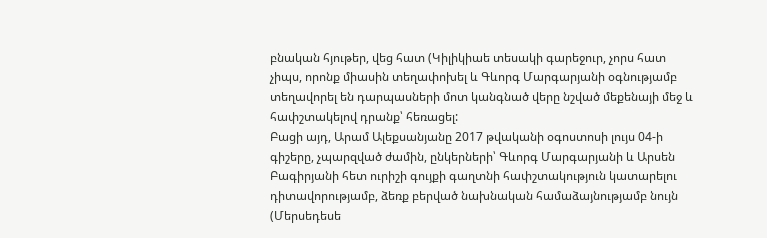բնական հյութեր, վեց հատ (Կիլիկիաե տեսակի գարեջուր, չորս հատ չիպս, որոնք միասին տեղափոխել և Գևորգ Մարգարյանի օգնությամբ տեղավորել են դարպասների մոտ կանգնած վերը նշված մեքենայի մեջ և հափշտակելով դրանք՝ հեռացել:
Բացի այդ, Արամ Ալեքսանյանը 2017 թվականի օգոստոսի լույս 04-ի գիշերը, չպարզված ժամին, ընկերների՝ Գևորգ Մարգարյանի և Արսեն Բագիրյանի հետ ուրիշի գույքի գաղտնի հափշտակություն կատարելու դիտավորությամբ, ձեռք բերված նախնական համաձայնությամբ նույն
(Մերսեդեսե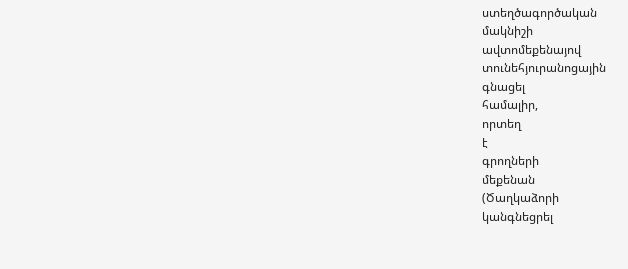ստեղծագործական
մակնիշի
ավտոմեքենայով
տունեհյուրանոցային
գնացել
համալիր,
որտեղ
է
գրողների
մեքենան
(Ծաղկաձորի
կանգնեցրել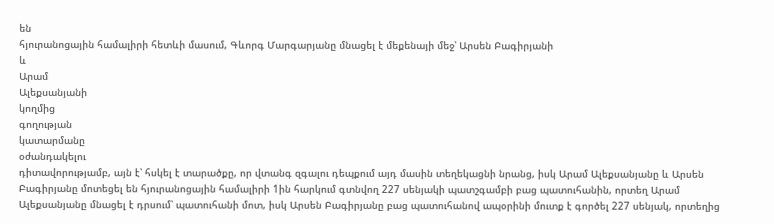են
հյուրանոցային համալիրի հետևի մասում, Գևորգ Մարգարյանը մնացել է մեքենայի մեջ՝ Արսեն Բագիրյանի
և
Արամ
Ալեքսանյանի
կողմից
գողության
կատարմանը
օժանդակելու
դիտավորությամբ, այն է՝ հսկել է տարածքը, որ վտանգ զգալու դեպքում այդ մասին տեղեկացնի նրանց, իսկ Արամ Ալեքսանյանը և Արսեն Բագիրյանը մոտեցել են հյուրանոցային համալիրի 1ին հարկում գտնվող 227 սենյակի պատշգամբի բաց պատուհանին, որտեղ Արամ Ալեքսանյանը մնացել է դրսում՝ պատուհանի մոտ, իսկ Արսեն Բագիրյանը բաց պատուհանով ապօրինի մուտք է գործել 227 սենյակ, որտեղից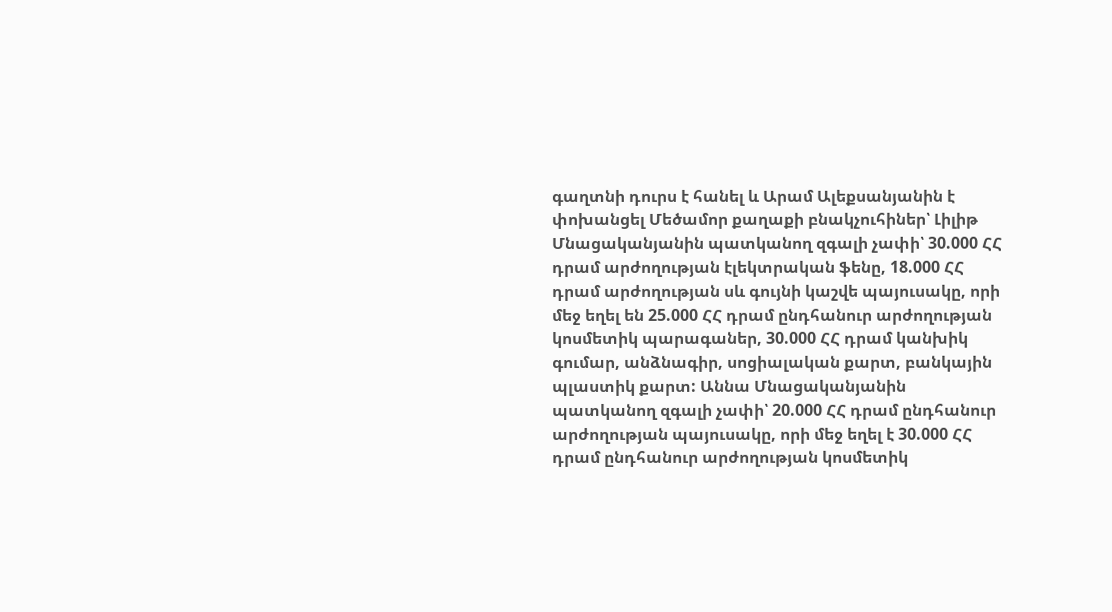գաղտնի դուրս է հանել և Արամ Ալեքսանյանին է փոխանցել Մեծամոր քաղաքի բնակչուհիներ՝ Լիլիթ Մնացականյանին պատկանող զգալի չափի՝ 30.000 ՀՀ դրամ արժողության էլեկտրական ֆենը, 18.000 ՀՀ դրամ արժողության սև գույնի կաշվե պայուսակը, որի մեջ եղել են 25.000 ՀՀ դրամ ընդհանուր արժողության կոսմետիկ պարագաներ, 30.000 ՀՀ դրամ կանխիկ գումար, անձնագիր, սոցիալական քարտ, բանկային պլաստիկ քարտ: Աննա Մնացականյանին պատկանող զգալի չափի՝ 20.000 ՀՀ դրամ ընդհանուր արժողության պայուսակը, որի մեջ եղել է 30.000 ՀՀ դրամ ընդհանուր արժողության կոսմետիկ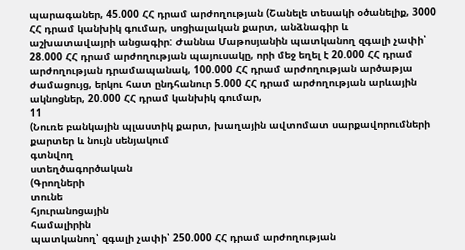պարագաներ, 45.000 ՀՀ դրամ արժողության (Շանելե տեսակի օծանելիք, 3000 ՀՀ դրամ կանխիկ գումար, սոցիալական քարտ, անձնագիր և աշխատավայրի անցագիր: Ժաննա Մաթոսյանին պատկանող զգալի չափի՝ 28.000 ՀՀ դրամ արժողության պայուսակը, որի մեջ եղել է 20.000 ՀՀ դրամ արժողության դրամապանակ, 100.000 ՀՀ դրամ արժողության արծաթյա ժամացույց, երկու հատ ընդհանուր 5.000 ՀՀ դրամ արժողության արևային ակնոցներ, 20.000 ՀՀ դրամ կանխիկ գումար,
11
(Նուռե բանկային պլաստիկ քարտ, խաղային ավտոմատ սարքավորումների քարտեր և նույն սենյակում
գտնվող
ստեղծագործական
(Գրողների
տունե
հյուրանոցային
համալիրին
պատկանող՝ զգալի չափի՝ 250.000 ՀՀ դրամ արժողության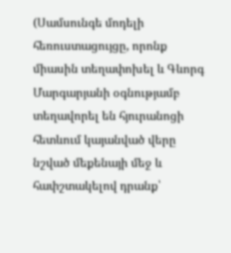(Սամսունգե մոդելի հեռուստացույցը, որոնք միասին տեղափոխել և Գևորգ Մարգարյանի օգնությամբ տեղավորել են հյուրանոցի հետևում կայանված վերը նշված մեքենայի մեջ և հափշտակելով դրանք՝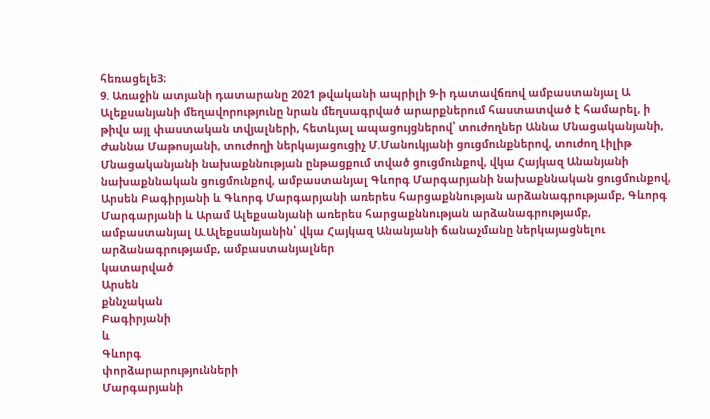հեռացելե3։
9. Առաջին ատյանի դատարանը 2021 թվականի ապրիլի 9-ի դատավճռով ամբաստանյալ Ա Ալեքսանյանի մեղավորությունը նրան մեղսագրված արարքներում հաստատված է համարել, ի թիվս այլ փաստական տվյալների, հետևյալ ապացույցներով՝ տուժողներ Աննա Մնացականյանի, Ժաննա Մաթոսյանի, տուժողի ներկայացուցիչ Մ.Մանուկյանի ցուցմունքներով, տուժող Լիլիթ Մնացականյանի նախաքննության ընթացքում տված ցուցմունքով, վկա Հայկազ Անանյանի նախաքննական ցուցմունքով, ամբաստանյալ Գևորգ Մարգարյանի նախաքննական ցուցմունքով, Արսեն Բագիրյանի և Գևորգ Մարգարյանի առերես հարցաքննության արձանագրությամբ, Գևորգ Մարգարյանի և Արամ Ալեքսանյանի առերես հարցաքննության արձանագրությամբ, ամբաստանյալ Ա.Ալեքսանյանին՝ վկա Հայկազ Անանյանի ճանաչմանը ներկայացնելու արձանագրությամբ, ամբաստանյալներ
կատարված
Արսեն
քննչական
Բագիրյանի
և
Գևորգ
փորձարարությունների
Մարգարյանի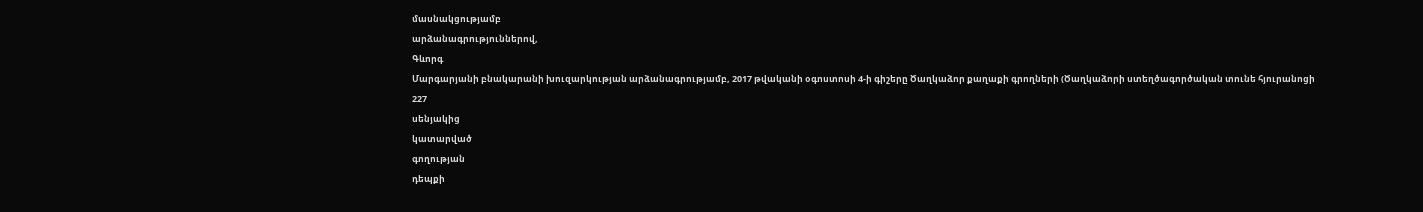մասնակցությամբ
արձանագրություններով,
Գևորգ
Մարգարյանի բնակարանի խուզարկության արձանագրությամբ, 2017 թվականի օգոստոսի 4-ի գիշերը Ծաղկաձոր քաղաքի գրողների (Ծաղկաձորի ստեղծագործական տունե հյուրանոցի
227
սենյակից
կատարված
գողության
դեպքի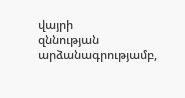վայրի
զննության
արձանագրությամբ,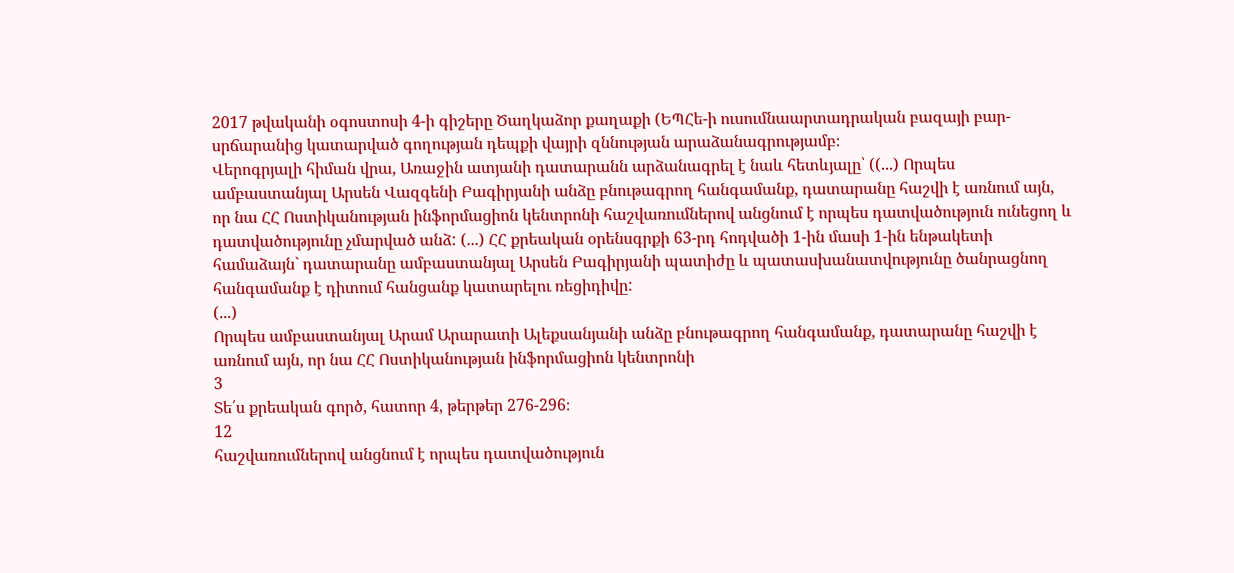2017 թվականի օգոստոսի 4-ի գիշերը Ծաղկաձոր քաղաքի (ԵՊՀե-ի ուսումնաարտադրական բազայի բար-սրճարանից կատարված գողության դեպքի վայրի զննության արաձանագրությամբ։
Վերոգրյալի հիման վրա, Առաջին ատյանի դատարանն արձանագրել է նաև հետևյալը՝ ((...) Որպես ամբաստանյալ Արսեն Վազգենի Բագիրյանի անձը բնութագրող հանգամանք, դատարանը հաշվի է առնում այն, որ նա ՀՀ Ոստիկանության ինֆորմացիոն կենտրոնի հաշվառումներով անցնում է որպես դատվածություն ունեցող և դատվածությունը չմարված անձ: (...) ՀՀ քրեական օրենսգրքի 63-րդ հոդվածի 1-ին մասի 1-ին ենթակետի համաձայն` դատարանը ամբաստանյալ Արսեն Բագիրյանի պատիժը և պատասխանատվությունը ծանրացնող հանգամանք է դիտում հանցանք կատարելու ռեցիդիվը:
(...)
Որպես ամբաստանյալ Արամ Արարատի Ալեքսանյանի անձը բնութագրող հանգամանք, դատարանը հաշվի է առնում այն, որ նա ՀՀ Ոստիկանության ինֆորմացիոն կենտրոնի
3
Տե՛ս քրեական գործ, հատոր 4, թերթեր 276-296։
12
հաշվառումներով անցնում է որպես դատվածություն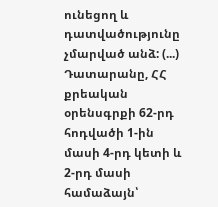ունեցող և դատվածությունը չմարված անձ: (...) Դատարանը, ՀՀ քրեական օրենսգրքի 62-րդ հոդվածի 1-ին մասի 4-րդ կետի և 2-րդ մասի համաձայն՝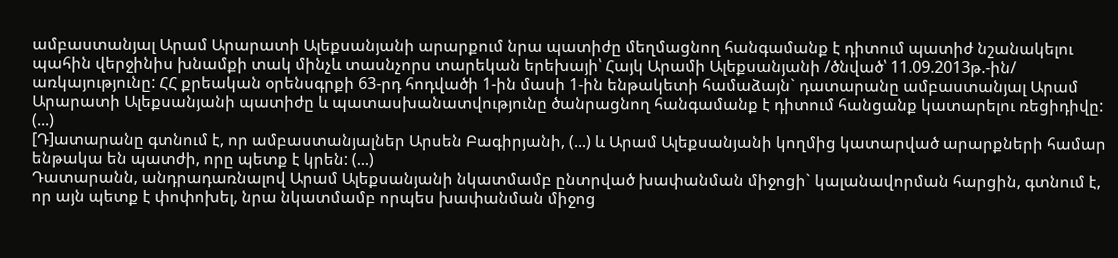ամբաստանյալ Արամ Արարատի Ալեքսանյանի արարքում նրա պատիժը մեղմացնող հանգամանք է դիտում պատիժ նշանակելու պահին վերջինիս խնամքի տակ մինչև տասնչորս տարեկան երեխայի՝ Հայկ Արամի Ալեքսանյանի /ծնված՝ 11.09.2013թ.-ին/ առկայությունը: ՀՀ քրեական օրենսգրքի 63-րդ հոդվածի 1-ին մասի 1-ին ենթակետի համաձայն` դատարանը ամբաստանյալ Արամ Արարատի Ալեքսանյանի պատիժը և պատասխանատվությունը ծանրացնող հանգամանք է դիտում հանցանք կատարելու ռեցիդիվը:
(...)
[Դ]ատարանը գտնում է, որ ամբաստանյալներ Արսեն Բագիրյանի, (...) և Արամ Ալեքսանյանի կողմից կատարված արարքների համար ենթակա են պատժի, որը պետք է կրեն: (...)
Դատարանն, անդրադառնալով Արամ Ալեքսանյանի նկատմամբ ընտրված խափանման միջոցի` կալանավորման հարցին, գտնում է, որ այն պետք է փոփոխել, նրա նկատմամբ որպես խափանման միջոց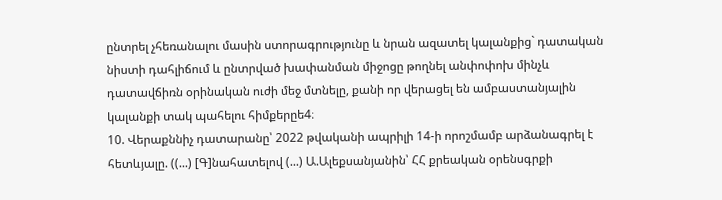ընտրել չհեռանալու մասին ստորագրությունը և նրան ազատել կալանքից` դատական նիստի դահլիճում և ընտրված խափանման միջոցը թողնել անփոփոխ մինչև դատավճիռն օրինական ուժի մեջ մտնելը, քանի որ վերացել են ամբաստանյալին կալանքի տակ պահելու հիմքերըե4։
10. Վերաքննիչ դատարանը՝ 2022 թվականի ապրիլի 14-ի որոշմամբ արձանագրել է հետևյալը. ((...) [Գ]նահատելով (...) Ա.Ալեքսանյանին՝ ՀՀ քրեական օրենսգրքի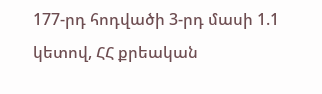177-րդ հոդվածի 3-րդ մասի 1.1 կետով, ՀՀ քրեական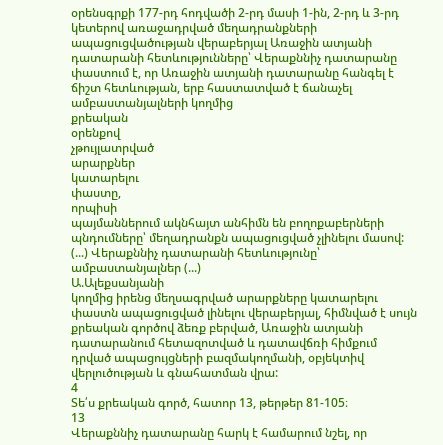օրենսգրքի 177-րդ հոդվածի 2-րդ մասի 1-ին, 2-րդ և 3-րդ կետերով առաջադրված մեղադրանքների ապացուցվածության վերաբերյալ Առաջին ատյանի դատարանի հետևությունները՝ Վերաքննիչ դատարանը փաստում է, որ Առաջին ատյանի դատարանը հանգել է ճիշտ հետևության, երբ հաստատված է ճանաչել ամբաստանյալների կողմից
քրեական
օրենքով
չթույլատրված
արարքներ
կատարելու
փաստը,
որպիսի
պայմաններում ակնհայտ անհիմն են բողոքաբերների պնդումները՝ մեղադրանքն ապացուցված չլինելու մասով:
(...) Վերաքննիչ դատարանի հետևությունը՝ ամբաստանյալներ (...)
Ա.Ալեքսանյանի
կողմից իրենց մեղսագրված արարքները կատարելու փաստն ապացուցված լինելու վերաբերյալ, հիմնված է սույն քրեական գործով ձեռք բերված, Առաջին ատյանի դատարանում հետազոտված և դատավճռի հիմքում դրված ապացույցների բազմակողմանի, օբյեկտիվ վերլուծության և գնահատման վրա:
4
Տե՛ս քրեական գործ, հատոր 13, թերթեր 81-105։
13
Վերաքննիչ դատարանը հարկ է համարում նշել, որ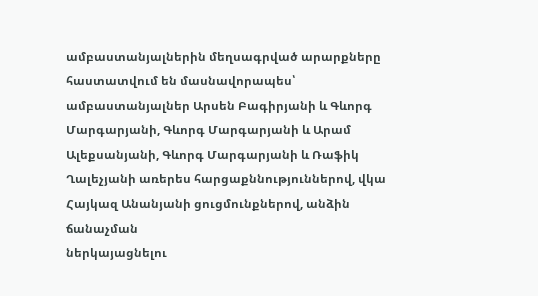ամբաստանյալներին մեղսագրված արարքները հաստատվում են մասնավորապես՝ ամբաստանյալներ Արսեն Բագիրյանի և Գևորգ Մարգարյանի, Գևորգ Մարգարյանի և Արամ Ալեքսանյանի, Գևորգ Մարգարյանի և Ռաֆիկ Ղալեչյանի առերես հարցաքննություններով, վկա Հայկազ Անանյանի ցուցմունքներով, անձին ճանաչման
ներկայացնելու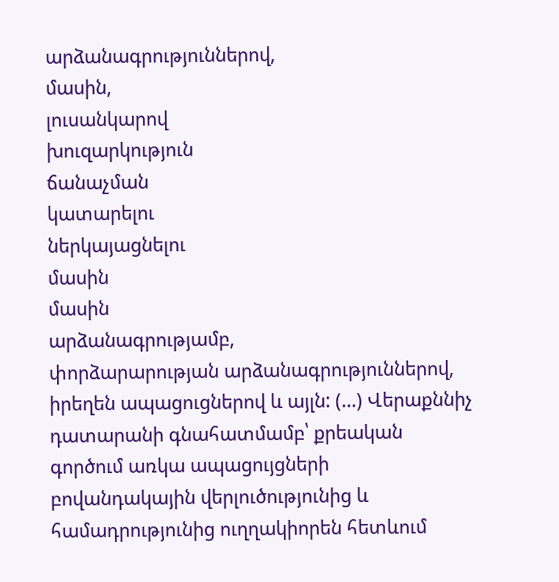արձանագրություններով,
մասին,
լուսանկարով
խուզարկություն
ճանաչման
կատարելու
ներկայացնելու
մասին
մասին
արձանագրությամբ,
փորձարարության արձանագրություններով, իրեղեն ապացուցներով և այլն: (...) Վերաքննիչ դատարանի գնահատմամբ՝ քրեական գործում առկա ապացույցների բովանդակային վերլուծությունից և համադրությունից ուղղակիորեն հետևում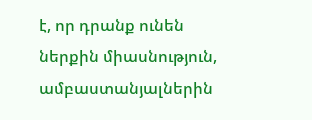է, որ դրանք ունեն ներքին միասնություն,
ամբաստանյալներին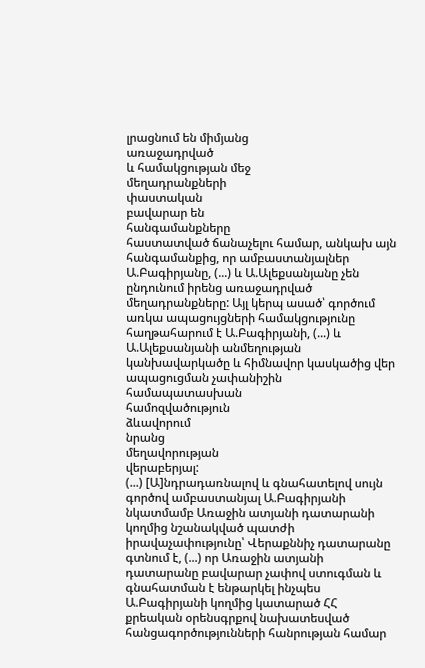լրացնում են միմյանց
առաջադրված
և համակցության մեջ
մեղադրանքների
փաստական
բավարար են
հանգամանքները
հաստատված ճանաչելու համար, անկախ այն հանգամանքից, որ ամբաստանյալներ Ա.Բագիրյանը, (...) և Ա.Ալեքսանյանը չեն ընդունում իրենց առաջադրված մեղադրանքները: Այլ կերպ ասած՝ գործում առկա ապացույցների համակցությունը հաղթահարում է Ա.Բագիրյանի, (...) և Ա.Ալեքսանյանի անմեղության կանխավարկածը և հիմնավոր կասկածից վեր ապացուցման չափանիշին
համապատասխան
համոզվածություն
ձևավորում
նրանց
մեղավորության
վերաբերյալ:
(...) [Ա]նդրադառնալով և գնահատելով սույն գործով ամբաստանյալ Ա.Բագիրյանի նկատմամբ Առաջին ատյանի դատարանի կողմից նշանակված պատժի իրավաչափությունը՝ Վերաքննիչ դատարանը գտնում է, (...) որ Առաջին ատյանի դատարանը բավարար չափով ստուգման և գնահատման է ենթարկել ինչպես Ա.Բագիրյանի կողմից կատարած ՀՀ քրեական օրենսգրքով նախատեսված հանցագործությունների հանրության համար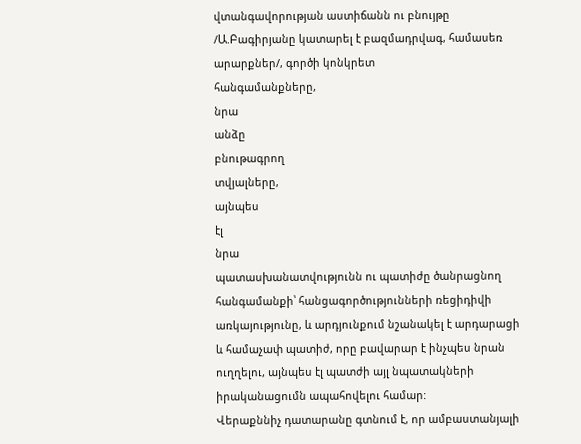վտանգավորության աստիճանն ու բնույթը /Ա.Բագիրյանը կատարել է բազմադրվագ, համասեռ արարքներ/, գործի կոնկրետ
հանգամանքները,
նրա
անձը
բնութագրող
տվյալները,
այնպես
էլ
նրա
պատասխանատվությունն ու պատիժը ծանրացնող հանգամանքի՝ հանցագործությունների ռեցիդիվի առկայությունը, և արդյունքում նշանակել է արդարացի և համաչափ պատիժ, որը բավարար է ինչպես նրան ուղղելու, այնպես էլ պատժի այլ նպատակների իրականացումն ապահովելու համար:
Վերաքննիչ դատարանը գտնում է, որ ամբաստանյալի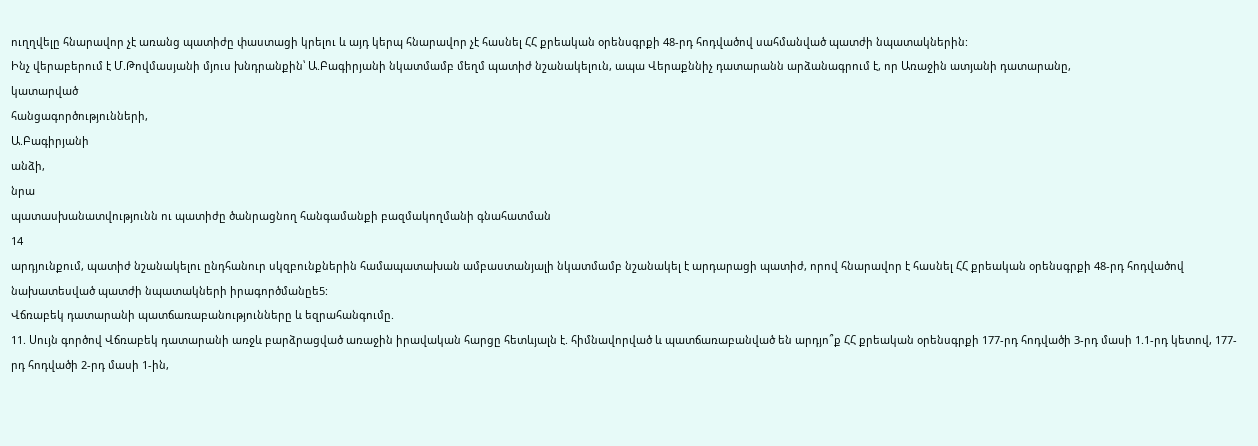ուղղվելը հնարավոր չէ առանց պատիժը փաստացի կրելու և այդ կերպ հնարավոր չէ հասնել ՀՀ քրեական օրենսգրքի 48-րդ հոդվածով սահմանված պատժի նպատակներին:
Ինչ վերաբերում է Մ.Թովմասյանի մյուս խնդրանքին՝ Ա.Բագիրյանի նկատմամբ մեղմ պատիժ նշանակելուն, ապա Վերաքննիչ դատարանն արձանագրում է, որ Առաջին ատյանի դատարանը,
կատարված
հանցագործությունների,
Ա.Բագիրյանի
անձի,
նրա
պատասխանատվությունն ու պատիժը ծանրացնող հանգամանքի բազմակողմանի գնահատման
14
արդյունքում, պատիժ նշանակելու ընդհանուր սկզբունքներին համապատախան ամբաստանյալի նկատմամբ նշանակել է արդարացի պատիժ, որով հնարավոր է հասնել ՀՀ քրեական օրենսգրքի 48-րդ հոդվածով նախատեսված պատժի նպատակների իրագործմանըե5:
Վճռաբեկ դատարանի պատճառաբանությունները և եզրահանգումը.
11. Սույն գործով Վճռաբեկ դատարանի առջև բարձրացված առաջին իրավական հարցը հետևյալն է. հիմնավորված և պատճառաբանված են արդյո՞ք ՀՀ քրեական օրենսգրքի 177-րդ հոդվածի 3-րդ մասի 1.1-րդ կետով, 177-րդ հոդվածի 2-րդ մասի 1-ին,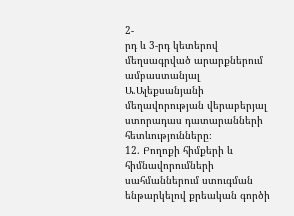2-
րդ և 3-րդ կետերով մեղսագրված արարքներում ամբաստանյալ Ա.Ալեքսանյանի մեղավորության վերաբերյալ ստորադաս դատարանների հետևությունները։
12. Բողոքի հիմքերի և հիմնավորումների սահմաններում ստուգման ենթարկելով քրեական գործի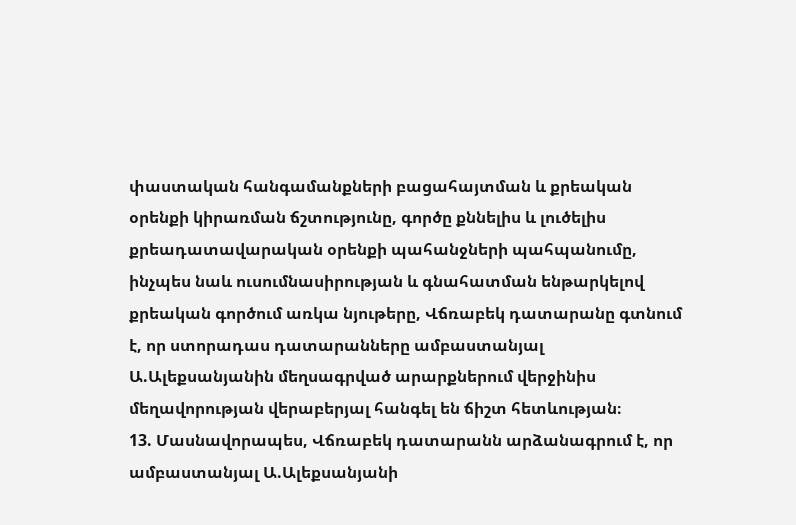փաստական հանգամանքների բացահայտման և քրեական օրենքի կիրառման ճշտությունը, գործը քննելիս և լուծելիս քրեադատավարական օրենքի պահանջների պահպանումը, ինչպես նաև ուսումնասիրության և գնահատման ենթարկելով քրեական գործում առկա նյութերը, Վճռաբեկ դատարանը գտնում է, որ ստորադաս դատարանները ամբաստանյալ Ա.Ալեքսանյանին մեղսագրված արարքներում վերջինիս մեղավորության վերաբերյալ հանգել են ճիշտ հետևության։
13. Մասնավորապես, Վճռաբեկ դատարանն արձանագրում է, որ ամբաստանյալ Ա.Ալեքսանյանի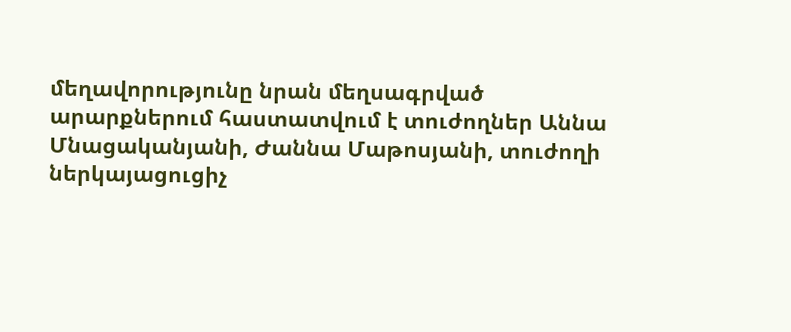մեղավորությունը նրան մեղսագրված արարքներում հաստատվում է տուժողներ Աննա Մնացականյանի, Ժաննա Մաթոսյանի, տուժողի ներկայացուցիչ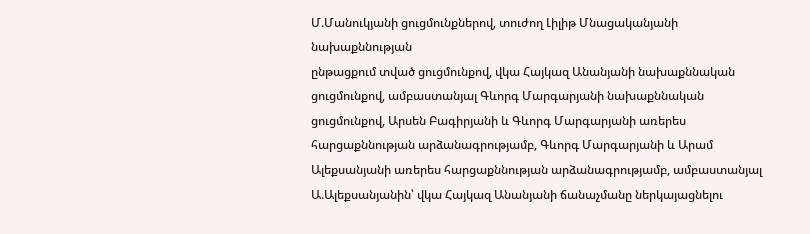Մ.Մանուկյանի ցուցմունքներով, տուժող Լիլիթ Մնացականյանի
նախաքննության
ընթացքում տված ցուցմունքով, վկա Հայկազ Անանյանի նախաքննական ցուցմունքով, ամբաստանյալ Գևորգ Մարգարյանի նախաքննական ցուցմունքով, Արսեն Բագիրյանի և Գևորգ Մարգարյանի առերես հարցաքննության արձանագրությամբ, Գևորգ Մարգարյանի և Արամ Ալեքսանյանի առերես հարցաքննության արձանագրությամբ, ամբաստանյալ Ա.Ալեքսանյանին՝ վկա Հայկազ Անանյանի ճանաչմանը ներկայացնելու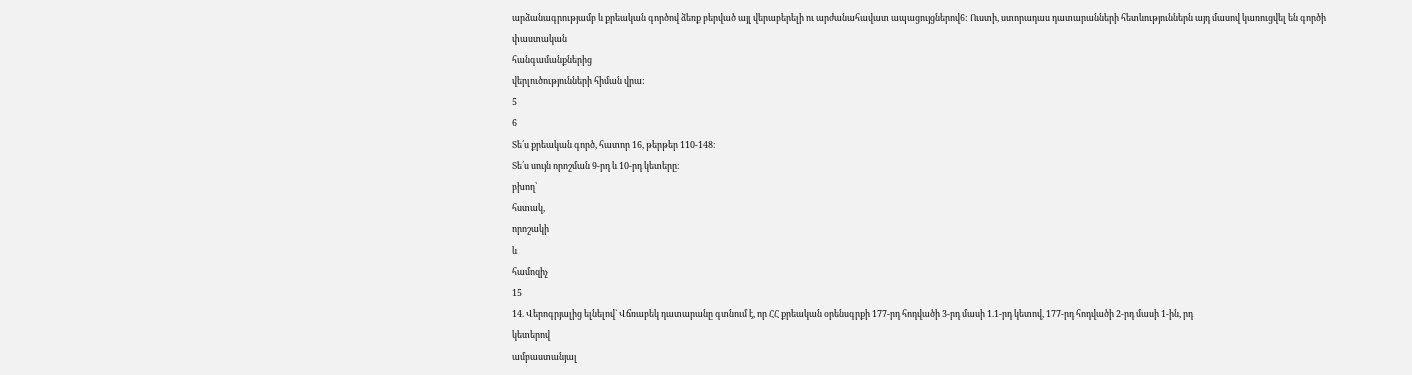արձանագրությամբ և քրեական գործով ձեռք բերված այլ վերաբերելի ու արժանահավատ ապացույցներով6: Ուստի, ստորադաս դատարանների հետևություններն այդ մասով կառուցվել են գործի
փաստական
հանգամանքներից
վերլուծությունների հիման վրա:
5
6
Տե՛ս քրեական գործ, հատոր 16, թերթեր 110-148։
Տե՛ս սույն որոշման 9-րդ և 10-րդ կետերը։
բխող՝
հստակ,
որոշակի
և
համոզիչ
15
14. Վերոգրյալից ելնելով` Վճռաբեկ դատարանը գտնում է, որ ՀՀ քրեական օրենսգրքի 177-րդ հոդվածի 3-րդ մասի 1.1-րդ կետով, 177-րդ հոդվածի 2-րդ մասի 1-ին, րդ
կետերով
ամբաստանյալ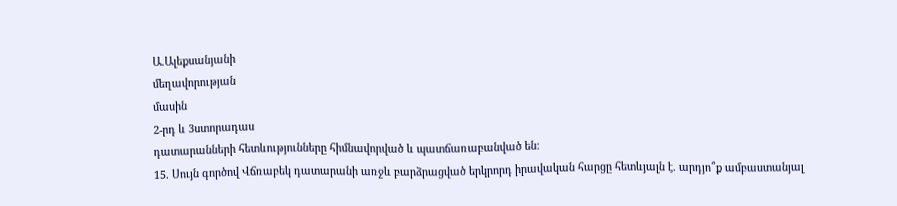Ա.Ալեքսանյանի
մեղավորության
մասին
2-րդ և 3ստորադաս
դատարանների հետևությունները հիմնավորված և պատճառաբանված են:
15. Սույն գործով Վճռաբեկ դատարանի առջև բարձրացված երկրորդ իրավական հարցը հետևյալն է. արդյո՞ք ամբաստանյալ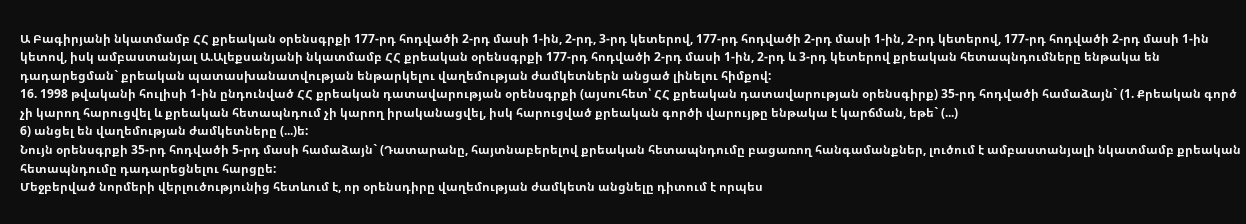Ա Բագիրյանի նկատմամբ ՀՀ քրեական օրենսգրքի 177-րդ հոդվածի 2-րդ մասի 1-ին, 2-րդ, 3-րդ կետերով, 177-րդ հոդվածի 2-րդ մասի 1-ին, 2-րդ կետերով, 177-րդ հոդվածի 2-րդ մասի 1-ին կետով, իսկ ամբաստանյալ Ա.Ալեքսանյանի նկատմամբ ՀՀ քրեական օրենսգրքի 177-րդ հոդվածի 2-րդ մասի 1-ին, 2-րդ և 3-րդ կետերով քրեական հետապնդումները ենթակա են դադարեցման` քրեական պատասխանատվության ենթարկելու վաղեմության ժամկետներն անցած լինելու հիմքով:
16. 1998 թվականի հուլիսի 1-ին ընդունված ՀՀ քրեական դատավարության օրենսգրքի (այսուհետ՝ ՀՀ քրեական դատավարության օրենսգիրք) 35-րդ հոդվածի համաձայն` (1. Քրեական գործ չի կարող հարուցվել և քրեական հետապնդում չի կարող իրականացվել, իսկ հարուցված քրեական գործի վարույթը ենթակա է կարճման, եթե` (...)
6) անցել են վաղեմության ժամկետները (...)ե:
Նույն օրենսգրքի 35-րդ հոդվածի 5-րդ մասի համաձայն` (Դատարանը, հայտնաբերելով քրեական հետապնդումը բացառող հանգամանքներ, լուծում է ամբաստանյալի նկատմամբ քրեական հետապնդումը դադարեցնելու հարցըե:
Մեջբերված նորմերի վերլուծությունից հետևում է, որ օրենսդիրը վաղեմության ժամկետն անցնելը դիտում է որպես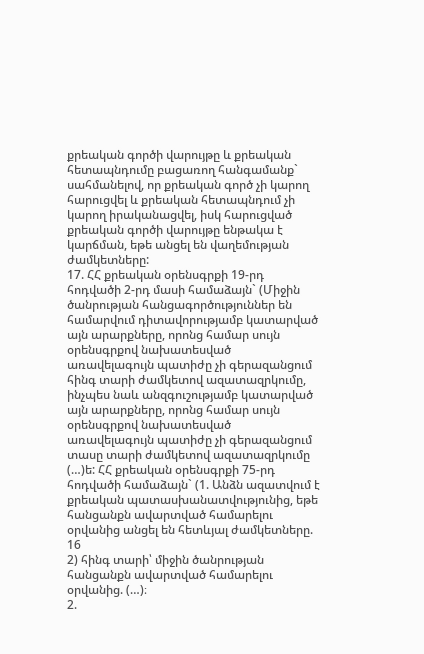քրեական գործի վարույթը և քրեական հետապնդումը բացառող հանգամանք` սահմանելով, որ քրեական գործ չի կարող հարուցվել և քրեական հետապնդում չի կարող իրականացվել, իսկ հարուցված քրեական գործի վարույթը ենթակա է կարճման, եթե անցել են վաղեմության ժամկետները:
17. ՀՀ քրեական օրենսգրքի 19-րդ հոդվածի 2-րդ մասի համաձայն` (Միջին ծանրության հանցագործություններ են համարվում դիտավորությամբ կատարված այն արարքները, որոնց համար սույն օրենսգրքով նախատեսված առավելագույն պատիժը չի գերազանցում հինգ տարի ժամկետով ազատազրկումը, ինչպես նաև անզգուշությամբ կատարված այն արարքները, որոնց համար սույն օրենսգրքով նախատեսված առավելագույն պատիժը չի գերազանցում տասը տարի ժամկետով ազատազրկումը (…)ե: ՀՀ քրեական օրենսգրքի 75-րդ հոդվածի համաձայն` (1. Անձն ազատվում է քրեական պատասխանատվությունից, եթե հանցանքն ավարտված համարելու օրվանից անցել են հետևյալ ժամկետները.
16
2) հինգ տարի՝ միջին ծանրության հանցանքն ավարտված համարելու օրվանից. (…)։
2.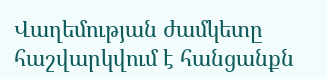Վաղեմության ժամկետը հաշվարկվում է հանցանքն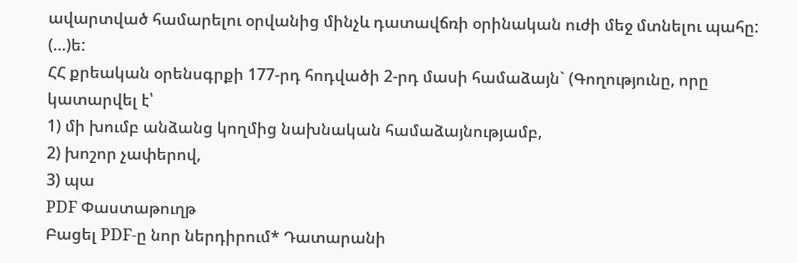ավարտված համարելու օրվանից մինչև դատավճռի օրինական ուժի մեջ մտնելու պահը: (…)ե:
ՀՀ քրեական օրենսգրքի 177-րդ հոդվածի 2-րդ մասի համաձայն` (Գողությունը, որը կատարվել է՝
1) մի խումբ անձանց կողմից նախնական համաձայնությամբ,
2) խոշոր չափերով,
3) պա
PDF Փաստաթուղթ
Բացել PDF-ը նոր ներդիրում* Դատարանի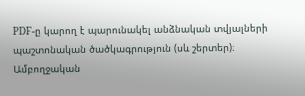PDF-ը կարող է պարունակել անձնական տվյալների պաշտոնական ծածկագրություն (սև շերտեր)։ Ամբողջական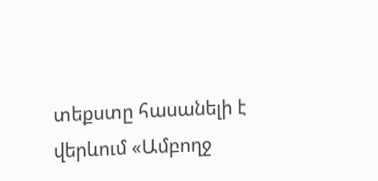տեքստը հասանելի է վերևում «Ամբողջ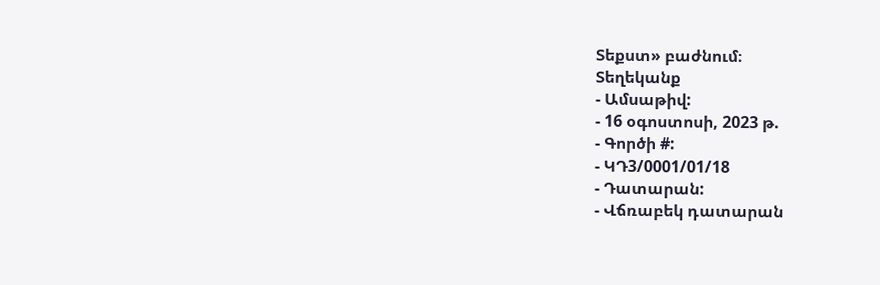Տեքստ» բաժնում։
Տեղեկանք
- Ամսաթիվ:
- 16 օգոստոսի, 2023 թ.
- Գործի #:
- ԿԴ3/0001/01/18
- Դատարան:
- Վճռաբեկ դատարան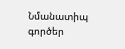Նմանատիպ գործեր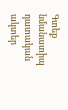Գտեք նմանատիպ դատական ակտեր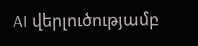AI վերլուծությամբ